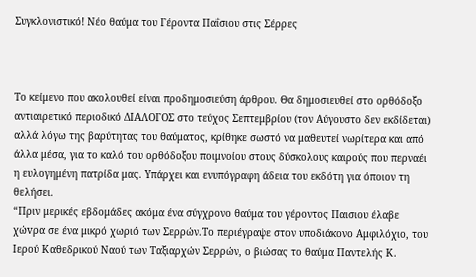Συγκλονιστικό! Νέο θαύμα του Γέροντα Παΐσιου στις Σέρρες



Το κείμενο που ακολουθεί είναι προδημοσιεύση άρθρου. Θα δημοσιευθεί στο ορθόδοξο αντιαιρετικό περιοδικό ΔΙΑΛΟΓΟΣ στο τεύχος Σεπτεμβρίου (τον Αύγουστο δεν εκδίδεται) αλλά λόγω της βαρύτητας του θαύματος, κρίθηκε σωστό να μαθευτεί νωρίτερα και από άλλα μέσα, για το καλό του ορθόδοξου ποιμνοίου στους δύσκολους καιρούς που περναέι η ευλογημένη πατρίδα μας. Υπάρχει και ενυπόγραφη άδεια του εκδότη για όποιον τη θελήσει.
“Πριν μερικές εβδομάδες ακόμα ένα σύγχρονο θαύμα του γέροντος Παισιου έλαβε χώvρα σε ένα μικρό χωριό των Σερρών.Το περιέγραψε στον υποδιάκονο Αμφιλόχιο, του Ιερού Καθεδρικού Ναού των Ταξιαρχών Σερρών, ο βιώσας το θαύμα Παντελής Κ.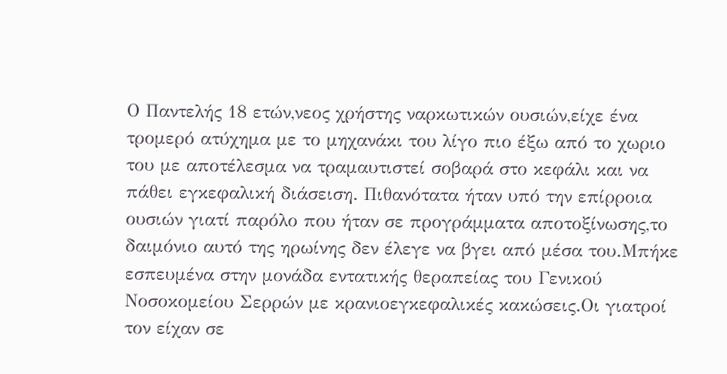Ο Παντελής 18 ετών,νεος χρήστης ναρκωτικών ουσιών,είχε ένα τρομερό ατύχημα με το μηχανάκι του λίγο πιο έξω από το χωριο του με αποτέλεσμα να τραμαυτιστεί σοβαρά στο κεφάλι και να πάθει εγκεφαλική διάσειση. Πιθανότατα ήταν υπό την επίρροια ουσιών γιατί παρόλο που ήταν σε προγράμματα αποτοξίνωσης,το δαιμόνιο αυτό της ηρωίνης δεν έλεγε να βγει από μέσα του.Μπήκε εσπευμένα στην μονάδα εντατικής θεραπείας του Γενικού Νοσοκομείου Σερρών με κρανιοεγκεφαλικές κακώσεις.Οι γιατροί τον είχαν σε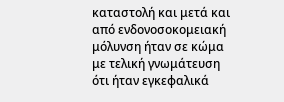καταστολή και μετά και από ενδονοσοκομειακή μόλυνση ήταν σε κώμα με τελική γνωμάτευση ότι ήταν εγκεφαλικά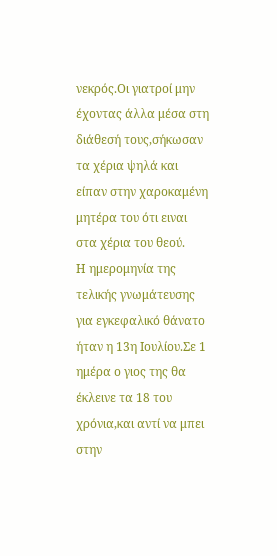νεκρός.Οι γιατροί μην έχοντας άλλα μέσα στη διάθεσή τους,σήκωσαν τα χέρια ψηλά και είπαν στην χαροκαμένη μητέρα του ότι ειναι στα χέρια του θεού.
Η ημερομηνία της τελικής γνωμάτευσης για εγκεφαλικό θάνατο ήταν η 13η Ιουλίου.Σε 1 ημέρα ο γιος της θα έκλεινε τα 18 του χρόνια,και αντί να μπει στην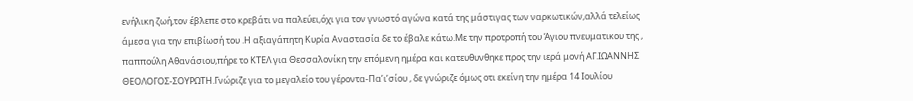ενήλικη ζωή,τον έβλεπε στο κρεβάτι να παλεύει,όχι για τον γνωστό αγώνα κατά της μάστιγας των ναρκωτικών,αλλά τελείως άμεσα για την επιβίωσή του .Η αξιαγάπητη Κυρία Αναστασία δε το έβαλε κάτω.Με την προτροπή του Άγιου πνευματικου της , παππούλη Αθανάσιου,πήρε το ΚΤΕΛ για Θεσσαλονίκη την επόμενη ημέρα και κατευθυνθηκε προς την ιερά μονή ΑΓ.ΙΩΑΝΝΗΣ ΘΕΟΛΟΓΟΣ-ΣΟΥΡΩΤΗ.Γνώριζε για το μεγαλείο του γέροντα-Πα’ι’σίου , δε γνώριζε όμως οτι εκείνη την ημέρα 14 Ιουλίου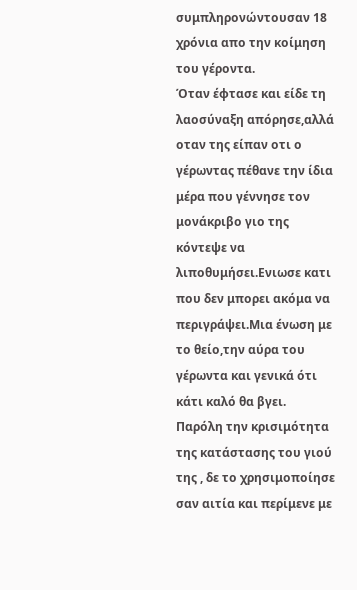συμπληρονώντουσαν 18 χρόνια απο την κοίμηση του γέροντα.
Όταν έφτασε και είδε τη λαοσύναξη απόρησε,αλλά οταν της είπαν οτι ο γέρωντας πέθανε την ίδια μέρα που γέννησε τον μονάκριβο γιο της κόντεψε να λιποθυμήσει.Ενιωσε κατι που δεν μπορει ακόμα να περιγράψει.Μια ένωση με το θείο,την αύρα του γέρωντα και γενικά ότι κάτι καλό θα βγει.
Παρόλη την κρισιμότητα της κατάστασης του γιού της , δε το χρησιμοποίησε σαν αιτία και περίμενε με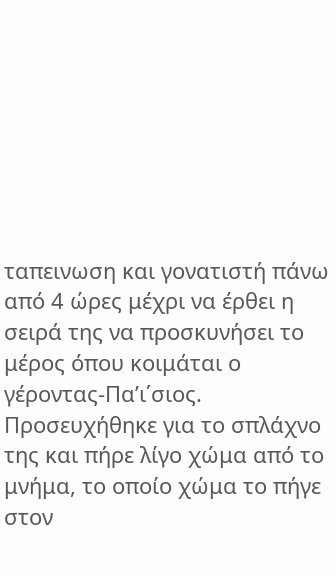ταπεινωση και γονατιστή πάνω από 4 ώρες μέχρι να έρθει η σειρά της να προσκυνήσει το μέρος όπου κοιμάται ο γέροντας-Πα’ι΄σιος.
Προσευχήθηκε για το σπλάχνο της και πήρε λίγο χώμα από το μνήμα, το οποίο χώμα το πήγε στον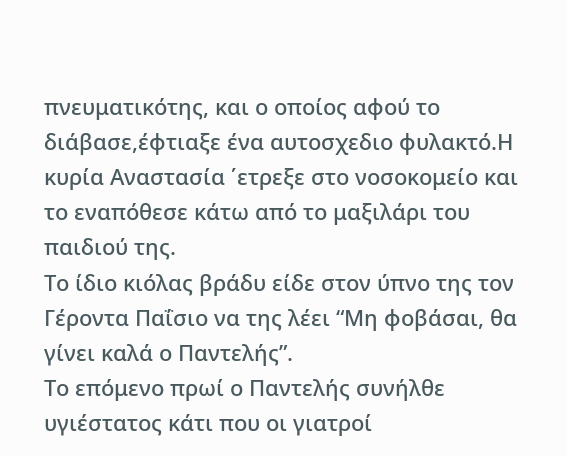πνευματικότης, και ο οποίος αφού το διάβασε,έφτιαξε ένα αυτοσχεδιο φυλακτό.Η κυρία Αναστασία ΄ετρεξε στο νοσοκομείο και το εναπόθεσε κάτω από το μαξιλάρι του παιδιού της.
Το ίδιο κιόλας βράδυ είδε στον ύπνο της τον Γέροντα Παΐσιο να της λέει “Μη φοβάσαι, θα γίνει καλά ο Παντελής”.
Το επόμενο πρωί ο Παντελής συνήλθε υγιέστατος κάτι που οι γιατροί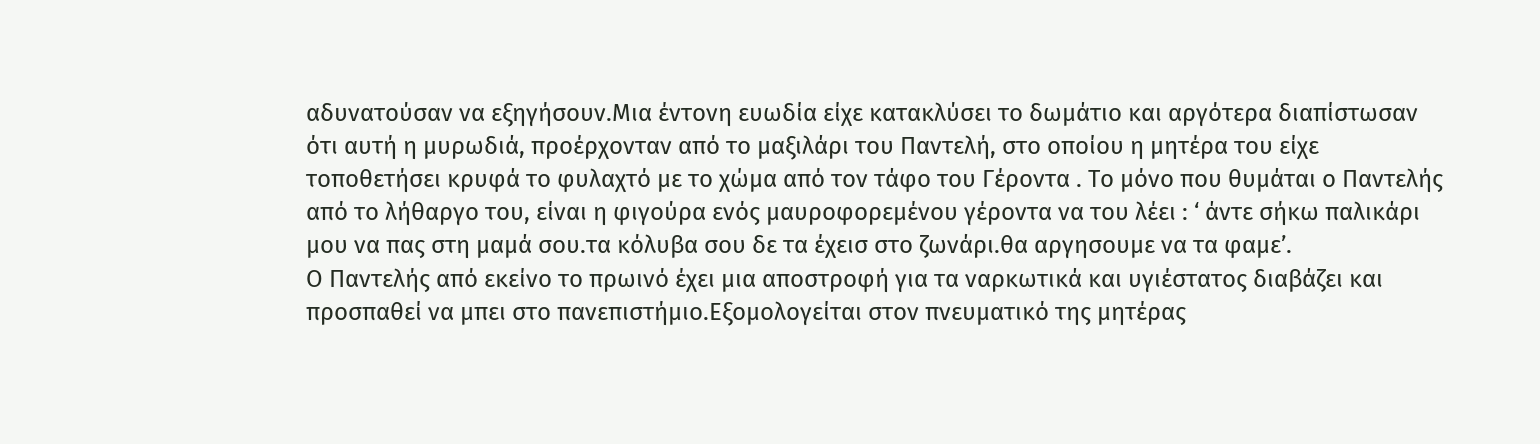αδυνατούσαν να εξηγήσουν.Μια έντονη ευωδία είχε κατακλύσει το δωμάτιο και αργότερα διαπίστωσαν ότι αυτή η μυρωδιά, προέρχονταν από το μαξιλάρι του Παντελή, στο οπoίου η μητέρα του είχε τοποθετήσει κρυφά το φυλαχτό με το χώμα από τον τάφο του Γέροντα . Το μόνο που θυμάται ο Παντελής από το λήθαργο του, είναι η φιγούρα ενός μαυροφορεμένου γέροντα να του λέει : ‘ άντε σήκω παλικάρι μου να πας στη μαμά σου.τα κόλυβα σου δε τα έχεισ στο ζωνάρι.θα αργησουμε να τα φαμε’.
Ο Παντελής από εκείνο το πρωινό έχει μια αποστροφή για τα ναρκωτικά και υγιέστατος διαβάζει και προσπαθεί να μπει στο πανεπιστήμιο.Εξομολογείται στον πνευματικό της μητέρας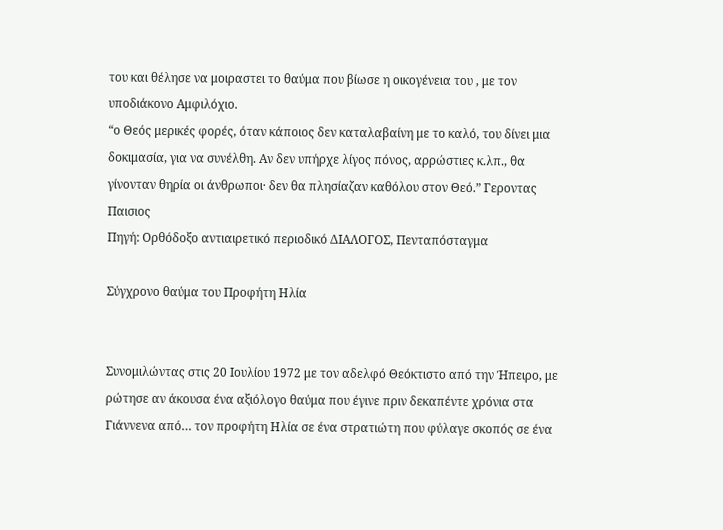του και θέλησε να μοιραστει το θαύμα που βίωσε η οικογένεια του , με τον υποδιάκονο Αμφιλόχιο.
“ο Θεός μερικές φορές, όταν κάποιος δεν καταλαβαίνη με το καλό, του δίνει μια δοκιμασία, για να συνέλθη. Αν δεν υπήρχε λίγος πόνος, αρρώστιες κ.λπ., θα γίνονταν θηρία οι άνθρωποι· δεν θα πλησίαζαν καθόλου στον Θεό.” Γεροντας Παισιος
Πηγή: Ορθόδοξο αντιαιρετικό περιοδικό ΔΙΑΛΟΓΟΣ, Πενταπόσταγμα

Σύγχρονο θαύμα του Προφήτη Ηλία


Συνομιλώντας στις 20 Ιουλίου 1972 με τον αδελφό Θεόκτιστο από την Ήπειρο, με ρώτησε αν άκουσα ένα αξιόλογο θαύμα που έγινε πριν δεκαπέντε χρόνια στα Γιάννενα από… τον προφήτη Ηλία σε ένα στρατιώτη που φύλαγε σκοπός σε ένα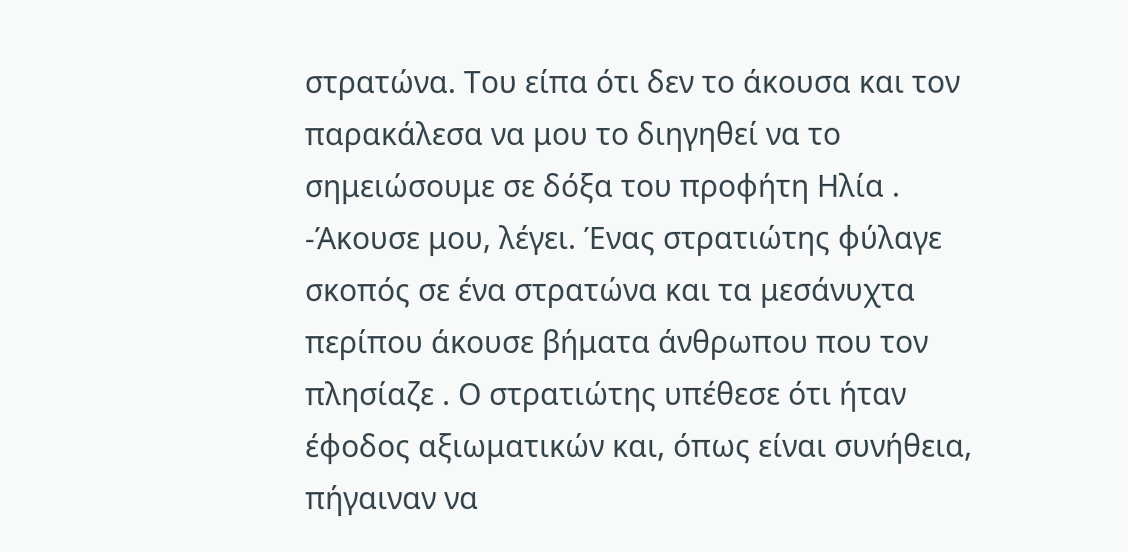στρατώνα. Του είπα ότι δεν το άκουσα και τον παρακάλεσα να μου το διηγηθεί να το σημειώσουμε σε δόξα του προφήτη Ηλία .
-Άκουσε μου, λέγει. Ένας στρατιώτης φύλαγε σκοπός σε ένα στρατώνα και τα μεσάνυχτα περίπου άκουσε βήματα άνθρωπου που τον πλησίαζε . Ο στρατιώτης υπέθεσε ότι ήταν έφοδος αξιωματικών και, όπως είναι συνήθεια, πήγαιναν να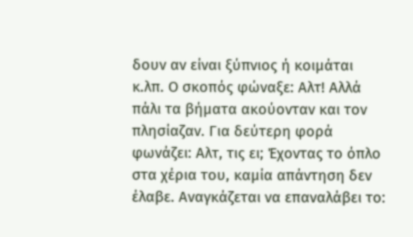δουν αν είναι ξύπνιος ή κοιμάται κ.λπ. Ο σκοπός φώναξε: Αλτ! Αλλά πάλι τα βήματα ακούονταν και τον πλησίαζαν. Για δεύτερη φορά φωνάζει: Αλτ, τις ει; Έχοντας το όπλο στα χέρια του, καμία απάντηση δεν έλαβε. Αναγκάζεται να επαναλάβει το: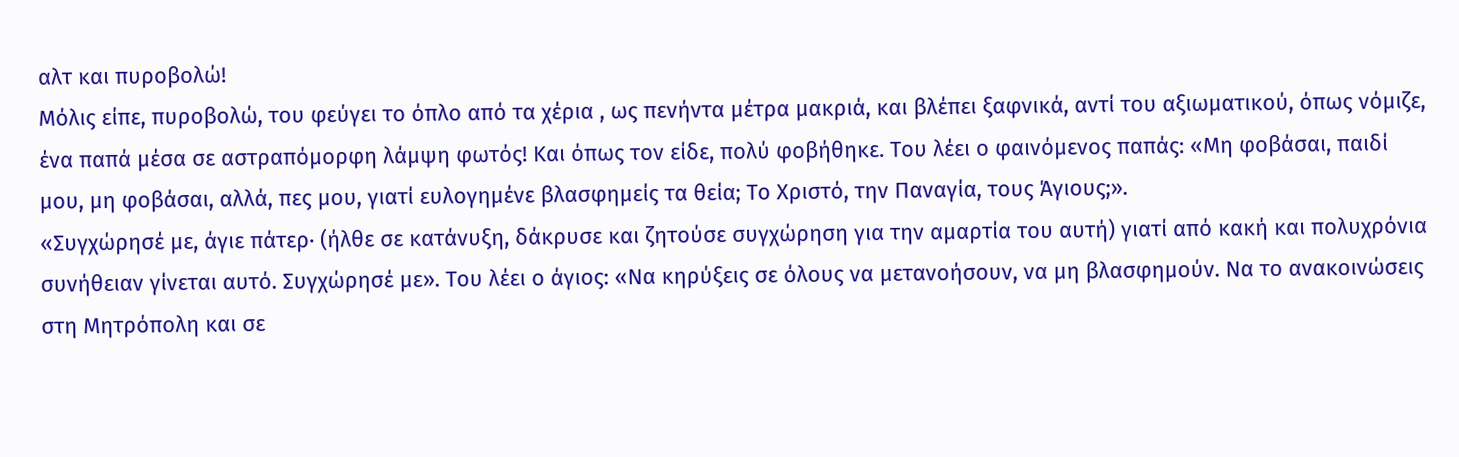αλτ και πυροβολώ!
Μόλις είπε, πυροβολώ, του φεύγει το όπλο από τα χέρια , ως πενήντα μέτρα μακριά, και βλέπει ξαφνικά, αντί του αξιωματικού, όπως νόμιζε, ένα παπά μέσα σε αστραπόμορφη λάμψη φωτός! Και όπως τον είδε, πολύ φοβήθηκε. Του λέει ο φαινόμενος παπάς: «Μη φοβάσαι, παιδί μου, μη φοβάσαι, αλλά, πες μου, γιατί ευλογημένε βλασφημείς τα θεία; Το Χριστό, την Παναγία, τους Άγιους;».
«Συγχώρησέ με, άγιε πάτερ· (ήλθε σε κατάνυξη, δάκρυσε και ζητούσε συγχώρηση για την αμαρτία του αυτή) γιατί από κακή και πολυχρόνια συνήθειαν γίνεται αυτό. Συγχώρησέ με». Του λέει ο άγιος: «Να κηρύξεις σε όλους να μετανοήσουν, να μη βλασφημούν. Να το ανακοινώσεις στη Μητρόπολη και σε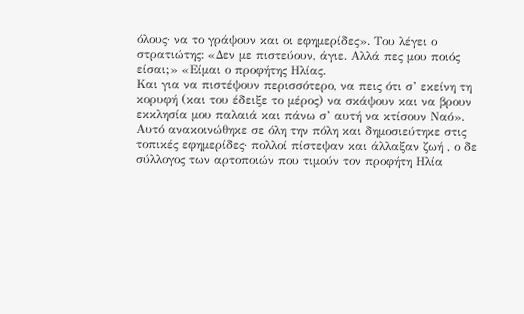όλους· να το γράψουν και οι εφημερίδες». Του λέγει ο στρατιώτης: «Δεν με πιστεύουν, άγιε. Αλλά πες μου ποιός είσαι;» «Είμαι ο προφήτης Ηλίας.
Και για να πιστέψουν περισσότερο, να πεις ότι σ’ εκείνη τη κορυφή (και του έδειξε το μέρος) να σκάψουν και να βρουν εκκλησία μου παλαιά και πάνω σ’ αυτή να κτίσουν Ναό».
Αυτό ανακοινώθηκε σε όλη την πόλη και δημοσιεύτηκε στις τοπικές εφημερίδες· πολλοί πίστεψαν και άλλαξαν ζωή , ο δε σύλλογος των αρτοποιών που τιμούν τον προφήτη Ηλία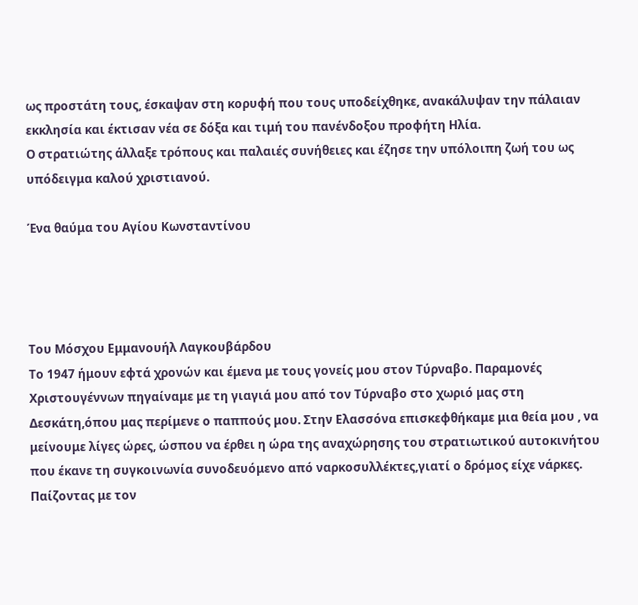ως προστάτη τους, έσκαψαν στη κορυφή που τους υποδείχθηκε, ανακάλυψαν την πάλαιαν εκκλησία και έκτισαν νέα σε δόξα και τιμή του πανένδοξου προφήτη Ηλία.
Ο στρατιώτης άλλαξε τρόπους και παλαιές συνήθειες και έζησε την υπόλοιπη ζωή του ως υπόδειγμα καλού χριστιανού.

Ένα θαύμα του Αγίου Κωνσταντίνου




Του Μόσχου Εμμανουήλ Λαγκουβάρδου
Το 1947 ήμουν εφτά χρονών και έμενα με τους γονείς μου στον Τύρναβο. Παραμονές Χριστουγέννων πηγαίναμε με τη γιαγιά μου από τον Τύρναβο στο χωριό μας στη Δεσκάτη,όπου μας περίμενε ο παππούς μου. Στην Ελασσόνα επισκεφθήκαμε μια θεία μου , να μείνουμε λίγες ώρες, ώσπου να έρθει η ώρα της αναχώρησης του στρατιωτικού αυτοκινήτου που έκανε τη συγκοινωνία συνοδευόμενο από ναρκοσυλλέκτες,γιατί ο δρόμος είχε νάρκες.
Παίζοντας με τον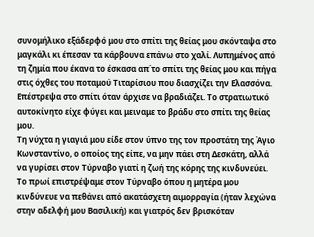συνομήλικο εξάδερφό μου στο σπίτι της θείας μου σκόνταψα στο μαγκάλι κι έπεσαν τα κάρβουνα επάνω στο χαλί. Λυπημένος από τη ζημία που έκανα το έσκασα απ΄το σπίτι της θείας μου και πήγα στις όχθες του ποταμού Τιταρίσιου που διασχίζει την Ελασσόνα. Επέστρεψα στο σπίτι όταν άρχισε να βραδιάζει. Το στρατιωτικό αυτοκίνητο είχε φύγει και μειναμε το βράδυ στο σπίτι της θείας μου.
Τη νύχτα η γιαγιά μου είδε στον ύπνο της τον προστάτη της Άγιο Κωνσταντίνο, ο οποίος της είπε, να μην πάει στη Δεσκάτη, αλλά να γυρίσει στον Τύρναβο γιατί η ζωή της κόρης της κινδυνεύει.
Το πρωί επιστρέψαμε στον Τύρναβο όπου η μητέρα μου κινδύνευε να πεθάνει από ακατάσχετη αιμορραγία (ήταν λεχώνα στην αδελφή μου Βασιλική) και γιατρός δεν βρισκόταν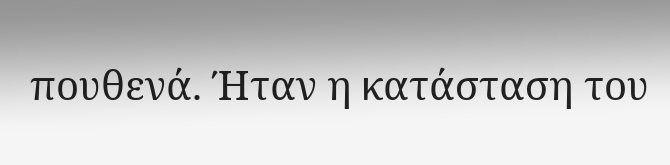πουθενά. Ήταν η κατάσταση του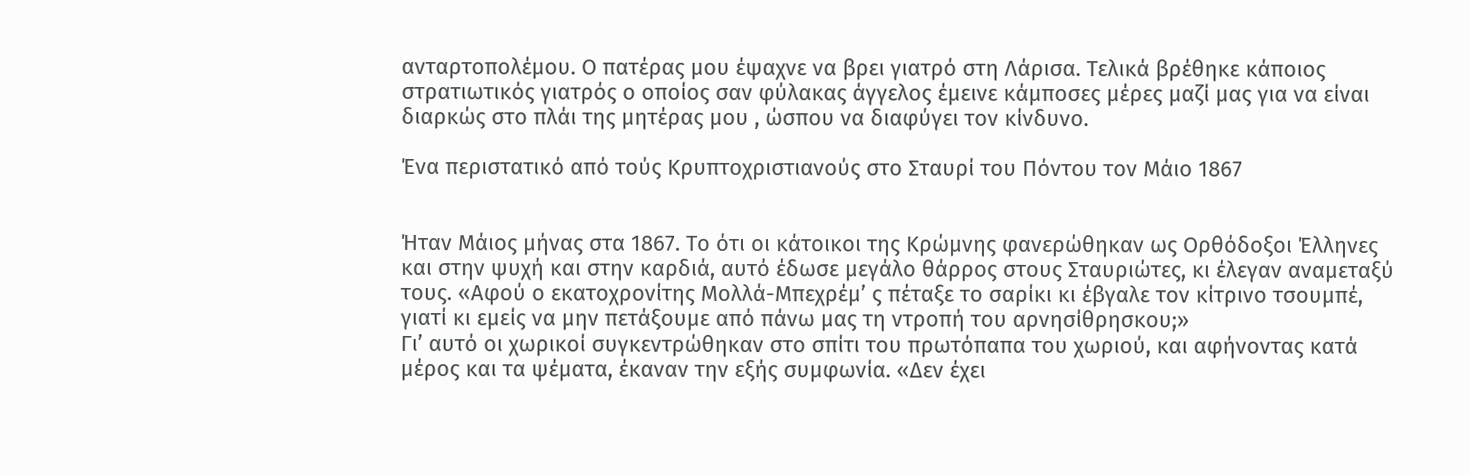ανταρτοπολέμου. Ο πατέρας μου έψαχνε να βρει γιατρό στη Λάρισα. Τελικά βρέθηκε κάποιος στρατιωτικός γιατρός ο οποίος σαν φύλακας άγγελος έμεινε κάμποσες μέρες μαζί μας για να είναι διαρκώς στο πλάι της μητέρας μου , ώσπου να διαφύγει τον κίνδυνο.

Ένα περιστατικό από τούς Κρυπτοχριστιανούς στο Σταυρί του Πόντου τον Μάιο 1867


Ήταν Μάιος μήνας στα 1867. Το ότι οι κάτοικοι της Κρώμνης φανερώθηκαν ως Ορθόδοξοι Έλληνες και στην ψυχή και στην καρδιά, αυτό έδωσε μεγάλο θάρρος στους Σταυριώτες, κι έλεγαν αναμεταξύ τους. «Αφού ο εκατοχρονίτης Μολλά-Μπεχρέμ’ ς πέταξε το σαρίκι κι έβγαλε τον κίτρινο τσουμπέ, γιατί κι εμείς να μην πετάξουμε από πάνω μας τη ντροπή του αρνησίθρησκου;»
Γι’ αυτό οι χωρικοί συγκεντρώθηκαν στο σπίτι του πρωτόπαπα του χωριού, και αφήνοντας κατά μέρος και τα ψέματα, έκαναν την εξής συμφωνία. «Δεν έχει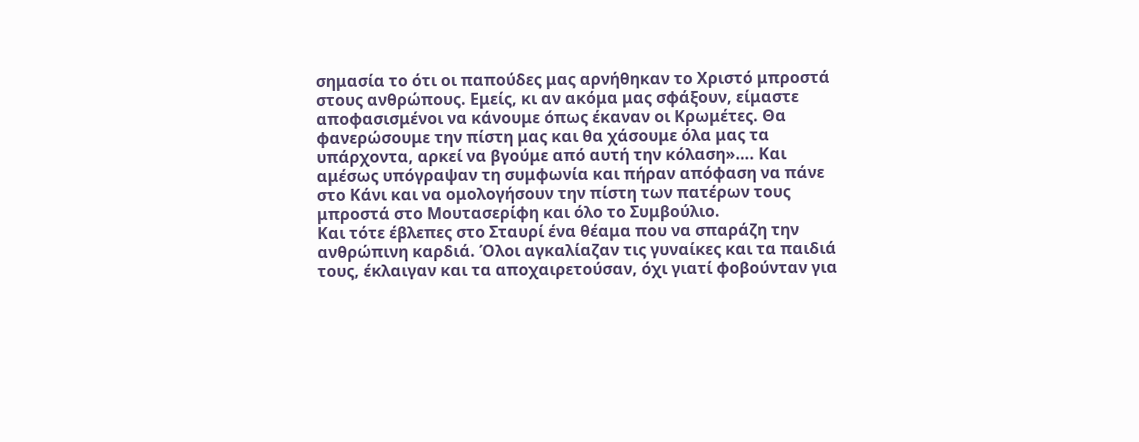σημασία το ότι οι παπούδες μας αρνήθηκαν το Χριστό μπροστά στους ανθρώπους. Εμείς, κι αν ακόμα μας σφάξουν, είμαστε αποφασισμένοι να κάνουμε όπως έκαναν οι Κρωμέτες. Θα φανερώσουμε την πίστη μας και θα χάσουμε όλα μας τα υπάρχοντα, αρκεί να βγούμε από αυτή την κόλαση»…. Και αμέσως υπόγραψαν τη συμφωνία και πήραν απόφαση να πάνε στο Κάνι και να ομολογήσουν την πίστη των πατέρων τους μπροστά στο Μουτασερίφη και όλο το Συμβούλιο.
Και τότε έβλεπες στο Σταυρί ένα θέαμα που να σπαράζη την ανθρώπινη καρδιά. Όλοι αγκαλίαζαν τις γυναίκες και τα παιδιά τους, έκλαιγαν και τα αποχαιρετούσαν, όχι γιατί φοβούνταν για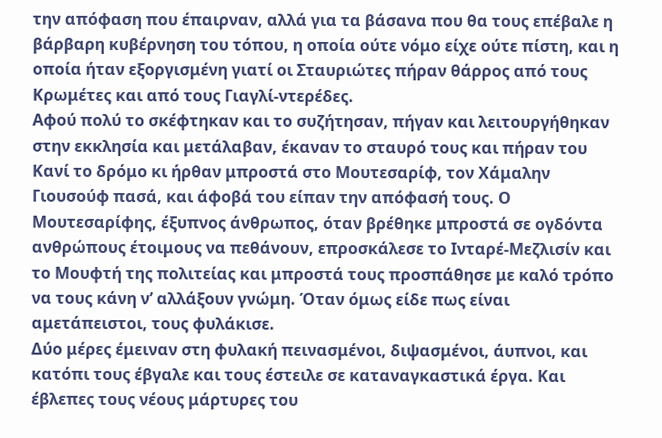την απόφαση που έπαιρναν, αλλά για τα βάσανα που θα τους επέβαλε η βάρβαρη κυβέρνηση του τόπου, η οποία ούτε νόμο είχε ούτε πίστη, και η οποία ήταν εξοργισμένη γιατί οι Σταυριώτες πήραν θάρρος από τους Κρωμέτες και από τους Γιαγλί-ντερέδες.
Αφού πολύ το σκέφτηκαν και το συζήτησαν, πήγαν και λειτουργήθηκαν στην εκκλησία και μετάλαβαν, έκαναν το σταυρό τους και πήραν του Κανί το δρόμο κι ήρθαν μπροστά στο Μουτεσαρίφ, τον Χάμαλην Γιουσούφ πασά, και άφοβά του είπαν την απόφασή τους. Ο Μουτεσαρίφης, έξυπνος άνθρωπος, όταν βρέθηκε μπροστά σε ογδόντα ανθρώπους έτοιμους να πεθάνουν, επροσκάλεσε το Ινταρέ-Μεζλισίν και το Μουφτή της πολιτείας και μπροστά τους προσπάθησε με καλό τρόπο να τους κάνη ν’ αλλάξουν γνώμη. Όταν όμως είδε πως είναι αμετάπειστοι, τους φυλάκισε.
Δύο μέρες έμειναν στη φυλακή πεινασμένοι, διψασμένοι, άυπνοι, και κατόπι τους έβγαλε και τους έστειλε σε καταναγκαστικά έργα. Και έβλεπες τους νέους μάρτυρες του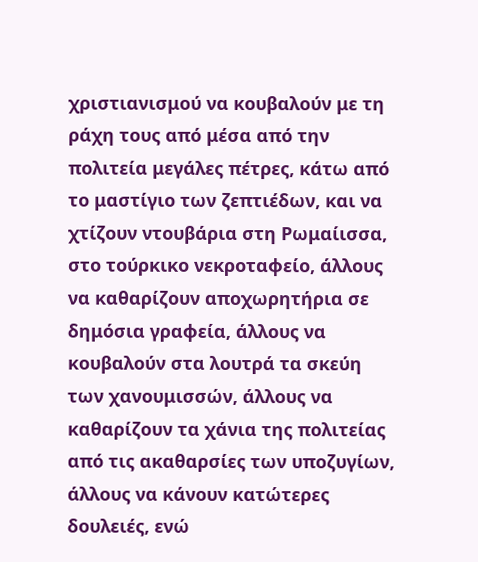χριστιανισμού να κουβαλούν με τη ράχη τους από μέσα από την πολιτεία μεγάλες πέτρες, κάτω από το μαστίγιο των ζεπτιέδων, και να χτίζουν ντουβάρια στη Ρωμαίισσα, στο τούρκικο νεκροταφείο, άλλους να καθαρίζουν αποχωρητήρια σε δημόσια γραφεία, άλλους να κουβαλούν στα λουτρά τα σκεύη των χανουμισσών, άλλους να καθαρίζουν τα χάνια της πολιτείας από τις ακαθαρσίες των υποζυγίων, άλλους να κάνουν κατώτερες δουλειές, ενώ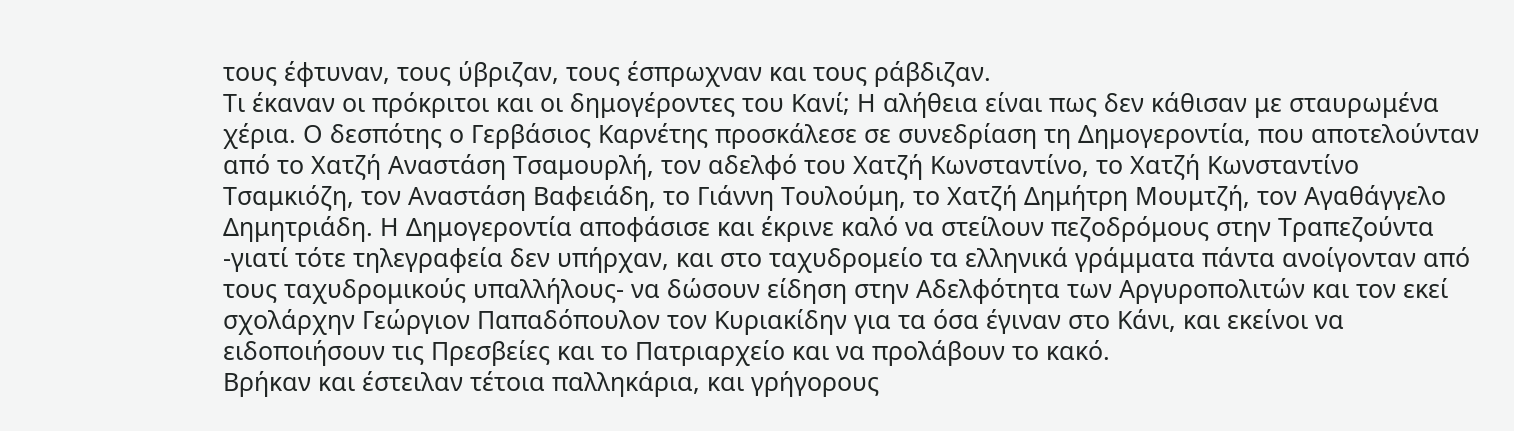τους έφτυναν, τους ύβριζαν, τους έσπρωχναν και τους ράβδιζαν.
Τι έκαναν οι πρόκριτοι και οι δημογέροντες του Κανί; Η αλήθεια είναι πως δεν κάθισαν με σταυρωμένα χέρια. Ο δεσπότης ο Γερβάσιος Καρνέτης προσκάλεσε σε συνεδρίαση τη Δημογεροντία, που αποτελούνταν από το Χατζή Αναστάση Τσαμουρλή, τον αδελφό του Χατζή Κωνσταντίνο, το Χατζή Κωνσταντίνο Τσαμκιόζη, τον Αναστάση Βαφειάδη, το Γιάννη Τουλούμη, το Χατζή Δημήτρη Μουμτζή, τον Αγαθάγγελο Δημητριάδη. Η Δημογεροντία αποφάσισε και έκρινε καλό να στείλουν πεζοδρόμους στην Τραπεζούντα -γιατί τότε τηλεγραφεία δεν υπήρχαν, και στο ταχυδρομείο τα ελληνικά γράμματα πάντα ανοίγονταν από τους ταχυδρομικούς υπαλλήλους- να δώσουν είδηση στην Αδελφότητα των Αργυροπολιτών και τον εκεί σχολάρχην Γεώργιον Παπαδόπουλον τον Κυριακίδην για τα όσα έγιναν στο Κάνι, και εκείνοι να ειδοποιήσουν τις Πρεσβείες και το Πατριαρχείο και να προλάβουν το κακό.
Βρήκαν και έστειλαν τέτοια παλληκάρια, και γρήγορους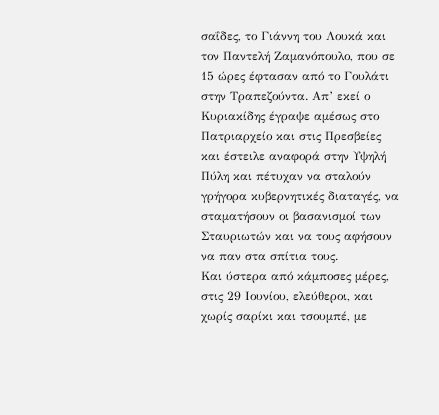σαΐδες, το Γιάννη του Λουκά και τον Παντελή Ζαμανόπουλο, που σε 15 ώρες έφτασαν από το Γουλάτι στην Τραπεζούντα. Απ’ εκεί ο Κυριακίδης έγραψε αμέσως στο Πατριαρχείο και στις Πρεσβείες και έστειλε αναφορά στην Υψηλή Πύλη και πέτυχαν να σταλούν γρήγορα κυβερνητικές διαταγές, να σταματήσουν οι βασανισμοί των Σταυριωτών και να τους αφήσουν να παν στα σπίτια τους.
Και ύστερα από κάμποσες μέρες, στις 29 Ιουνίου, ελεύθεροι, και χωρίς σαρίκι και τσουμπέ, με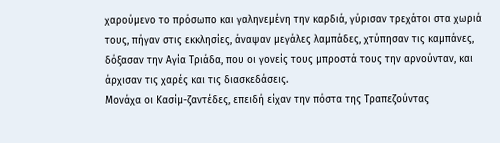χαρούμενο το πρόσωπο και γαληνεμένη την καρδιά, γύρισαν τρεχάτοι στα χωριά τους, πήγαν στις εκκλησίες, άναψαν μεγάλες λαμπάδες, χτύπησαν τις καμπάνες, δόξασαν την Αγία Τριάδα, που οι γονείς τους μπροστά τους την αρνούνταν, και άρχισαν τις χαρές και τις διασκεδάσεις.
Μονάχα οι Κασίμ-ζαντέδες, επειδή είχαν την πόστα της Τραπεζούντας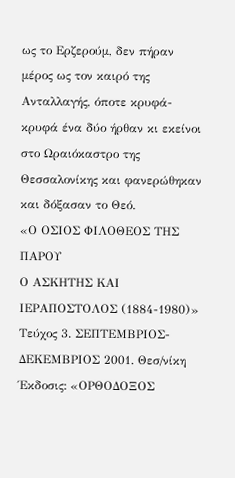ως το Ερζερούμ, δεν πήραν μέρος ως τον καιρό της Ανταλλαγής, όποτε κρυφά-κρυφά ένα δύο ήρθαν κι εκείνοι στο Ωραιόκαστρο της Θεσσαλονίκης και φανερώθηκαν και δόξασαν το Θεό.
«Ο ΟΣΙΟΣ ΦΙΛΟΘΕΟΣ ΤΗΣ ΠΑΡΟΥ
Ο ΑΣΚΗΤΗΣ ΚΑΙ ΙΕΡΑΠΟΣΤΟΛΟΣ (1884-1980)»
Τεύχος 3. ΣΕΠΤΕΜΒΡΙΟΣ-ΔΕΚΕΜΒΡΙΟΣ 2001. Θεσ/νίκη
Έκδοσις: «ΟΡΘΟΔΟΞΟΣ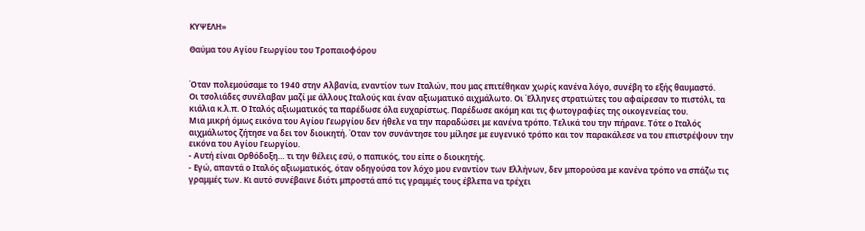ΚΥΨΕΛΗ»

Θαύμα του Αγίου Γεωργίου του Τροπαιοφόρου


Όταν πολεμούσαμε το 1940 στην Αλβανία, εναντίον των Ιταλών, που μας επιτέθηκαν χωρίς κανένα λόγο, συνέβη το εξής θαυμαστό.
Οι τσολιάδες συνέλαβαν μαζί με άλλους Ιταλούς και έναν αξιωματικό αιχμάλωτο. Οι Έλληνες στρατιώτες του αφαίρεσαν το πιστόλι, τα κιάλια κ.λ.π. Ο Ιταλός αξιωματικός τα παρέδωσε όλα ευχαρίστως. Παρέδωσε ακόμη και τις φωτογραφίες της οικογενείας του.
Μια μικρή όμως εικόνα του Αγίου Γεωργίου δεν ήθελε να την παραδώσει με κανένα τρόπο. Τελικά του την πήρανε. Τότε ο Ιταλός αιχμάλωτος ζήτησε να δει τον διοικητή. Όταν τον συνάντησε του μίλησε με ευγενικό τρόπο και τον παρακάλεσε να του επιστρέψουν την εικόνα του Αγίου Γεωργίου.
- Αυτή είναι Ορθόδοξη… τι την θέλεις εσύ, ο παπικός, του είπε ο διοικητής.
- Εγώ, απαντά ο Ιταλός αξιωματικός, όταν οδηγούσα τον λόχο μου εναντίον των Ελλήνων, δεν μπορούσα με κανένα τρόπο να σπάζω τις γραμμές των. Κι αυτό συνέβαινε διότι μπροστά από τις γραμμές τους έβλεπα να τρέχει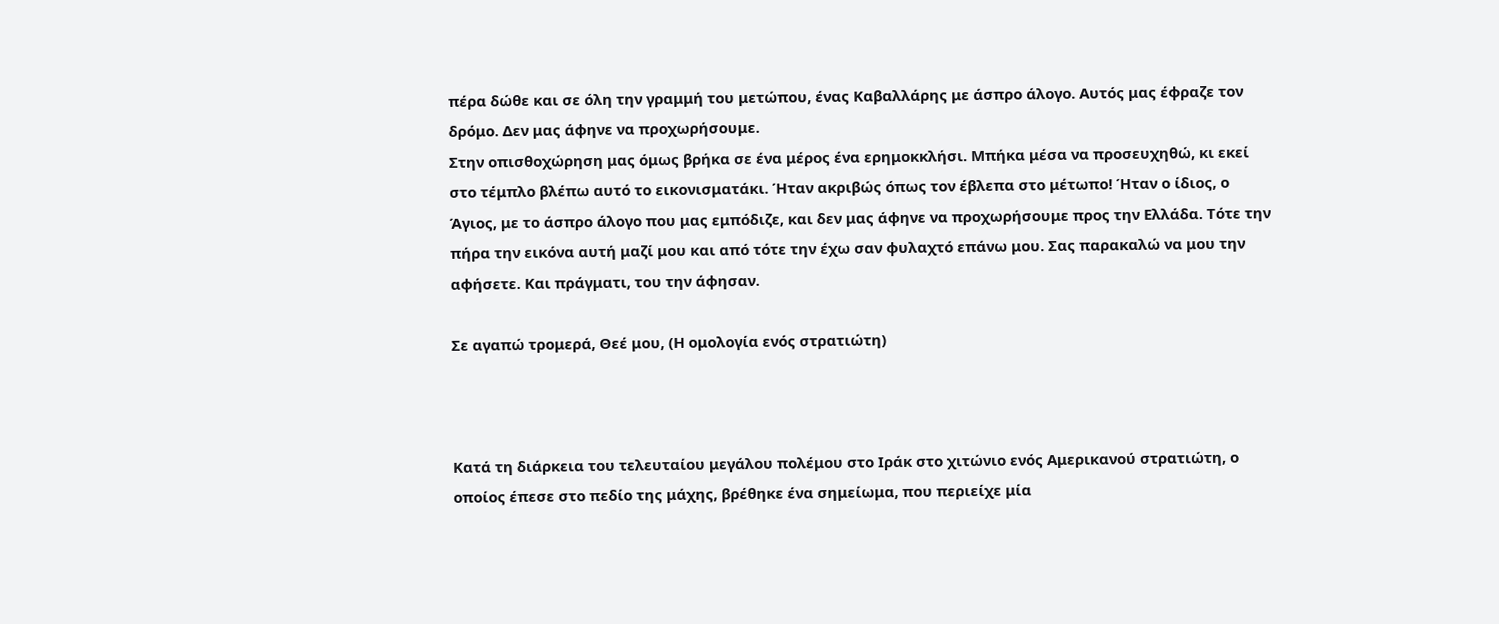πέρα δώθε και σε όλη την γραμμή του μετώπου, ένας Καβαλλάρης με άσπρο άλογο. Αυτός μας έφραζε τον δρόμο. Δεν μας άφηνε να προχωρήσουμε.
Στην οπισθοχώρηση μας όμως βρήκα σε ένα μέρος ένα ερημοκκλήσι. Μπήκα μέσα να προσευχηθώ, κι εκεί στο τέμπλο βλέπω αυτό το εικονισματάκι. Ήταν ακριβώς όπως τον έβλεπα στο μέτωπο! Ήταν ο ίδιος, ο Άγιος, με το άσπρο άλογο που μας εμπόδιζε, και δεν μας άφηνε να προχωρήσουμε προς την Ελλάδα. Τότε την πήρα την εικόνα αυτή μαζί μου και από τότε την έχω σαν φυλαχτό επάνω μου. Σας παρακαλώ να μου την αφήσετε. Και πράγματι, του την άφησαν.

Σε αγαπώ τρομερά, Θεέ μου, (Η ομολογία ενός στρατιώτη)



Κατά τη διάρκεια του τελευταίου μεγάλου πολέμου στο Ιράκ στο χιτώνιο ενός Αμερικανού στρατιώτη, ο οποίος έπεσε στο πεδίο της μάχης, βρέθηκε ένα σημείωμα, που περιείχε μία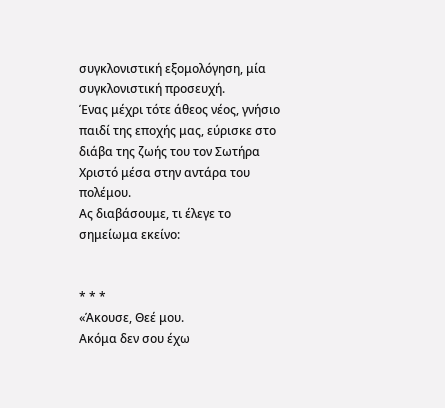συγκλονιστική εξομολόγηση, μία συγκλονιστική προσευχή.
Ένας μέχρι τότε άθεος νέος, γνήσιο παιδί της εποχής μας, εύρισκε στο διάβα της ζωής του τον Σωτήρα Χριστό μέσα στην αντάρα του πολέμου.
Ας διαβάσουμε, τι έλεγε το σημείωμα εκείνο:


* * *
«Άκουσε, Θεέ μου.
Ακόμα δεν σου έχω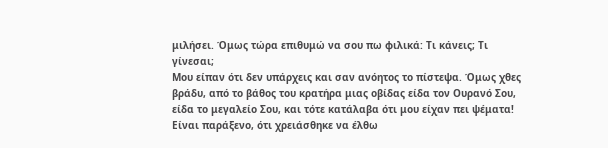μιλήσει. Όμως τώρα επιθυμώ να σου πω φιλικά: Τι κάνεις; Τι γίνεσαι;
Μου είπαν ότι δεν υπάρχεις και σαν ανόητος το πίστεψα. Όμως χθες βράδυ, από το βάθος του κρατήρα μιας οβίδας είδα τον Ουρανό Σου, είδα το μεγαλείο Σου, και τότε κατάλαβα ότι μου είχαν πει ψέματα!
Είναι παράξενο, ότι χρειάσθηκε να έλθω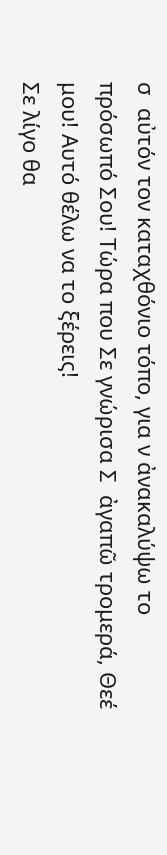σ  αὐτόν τον καταχθόνιο τόπο, για ν ἀνακαλύψω το πρόσωπό Σου! Τώρα που Σε γνώρισα Σ  ἀγαπῶ τρομερά, Θεέ μου! Αυτό θέλω να το ξέρεις!
Σε λίγο θα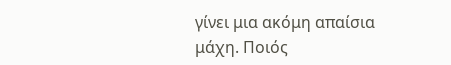γίνει μια ακόμη απαίσια μάχη. Ποιός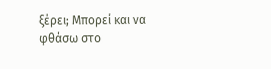ξέρει; Μπορεί και να φθάσω στο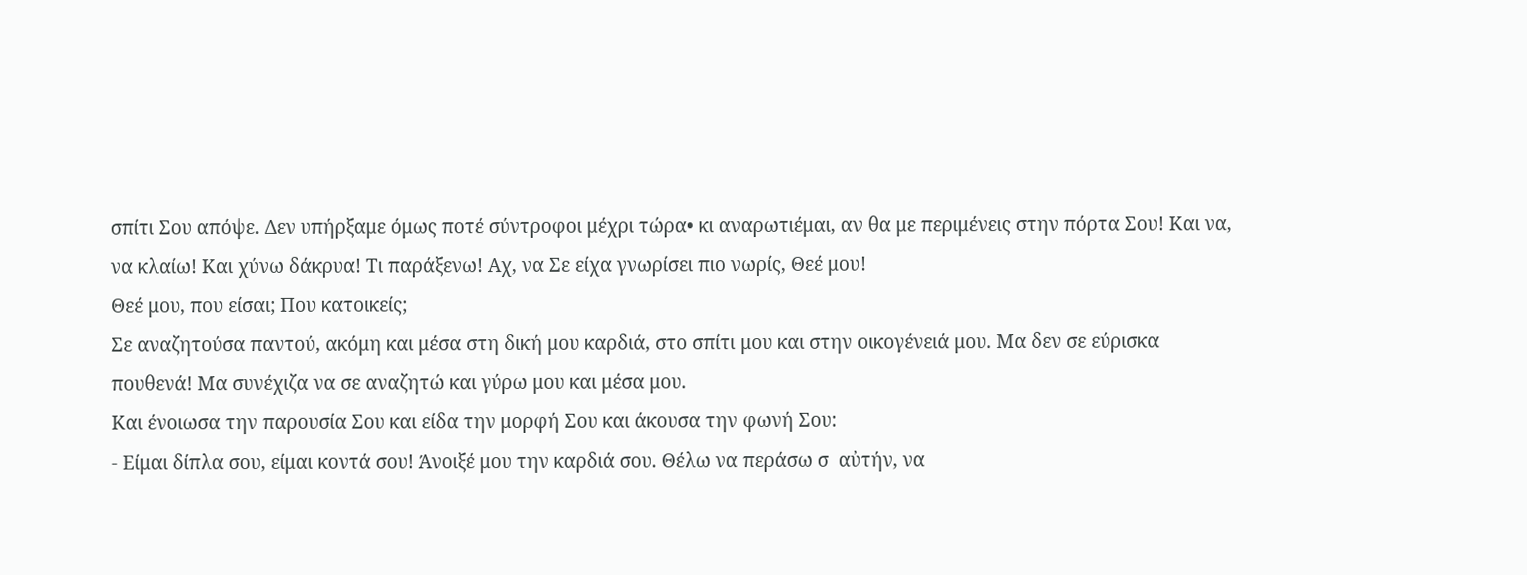σπίτι Σου απόψε. Δεν υπήρξαμε όμως ποτέ σύντροφοι μέχρι τώρα• κι αναρωτιέμαι, αν θα με περιμένεις στην πόρτα Σου! Και να, να κλαίω! Και χύνω δάκρυα! Τι παράξενω! Αχ, να Σε είχα γνωρίσει πιο νωρίς, Θεέ μου!
Θεέ μου, που είσαι; Που κατοικείς;
Σε αναζητούσα παντού, ακόμη και μέσα στη δική μου καρδιά, στο σπίτι μου και στην οικογένειά μου. Μα δεν σε εύρισκα πουθενά! Μα συνέχιζα να σε αναζητώ και γύρω μου και μέσα μου.
Και ένοιωσα την παρουσία Σου και είδα την μορφή Σου και άκουσα την φωνή Σου:
- Είμαι δίπλα σου, είμαι κοντά σου! Άνοιξέ μου την καρδιά σου. Θέλω να περάσω σ  αὐτήν, να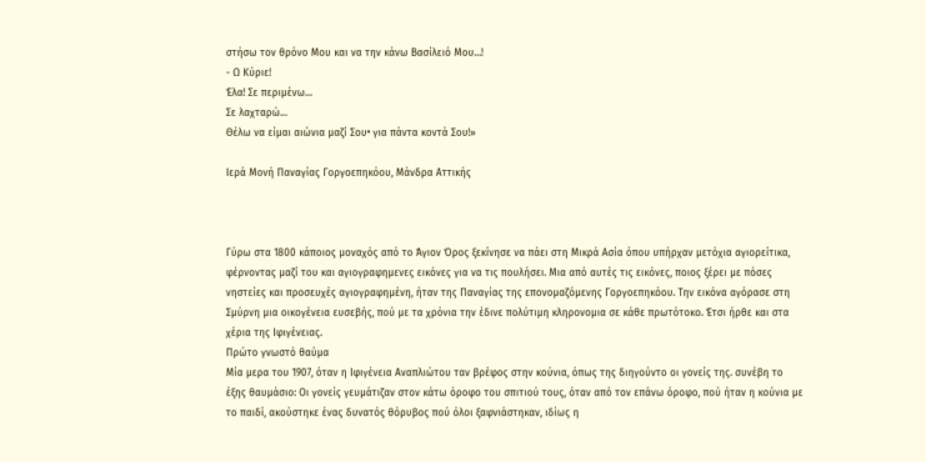στήσω τον θρόνο Μου και να την κάνω Βασίλειό Μου…!
- Ω Κύριε!
Έλα! Σε περιμένω…
Σε λαχταρώ…
Θέλω να είμαι αιώνια μαζί Σου• για πάντα κοντά Σου!»

Ιερά Μονή Παναγίας Γοργοεπηκόου, Μάνδρα Αττικής



Γύρω στα 1800 κάποιος μοναχός από το Άγιον Όρος ξεκίνησε να πάει στη Μικρά Ασία όπου υπήρχαν μετόχια αγιορείτικα, φέρνοντας μαζί του και αγιογραφημενες εικόνες για να τις πουλήσει. Μια από αυτές τις εικόνες, ποιος ξέρει με πόσες νηστείες και προσευχές αγιογραφημένη, ήταν της Παναγίας της επονομαζόμενης Γοργοεπηκόου. Την εικόνα αγόρασε στη Σμύρνη μια οικογένεια ευσεβής, πού με τα χρόνια την έδινε πολύτιμη κληρονομια σε κάθε πρωτότοκο. Έτσι ήρθε και στα χέρια της Ιφιγένειας.
Πρώτο γνωστό θαύμα
Μία μερα του 1907, όταν η Ιφιγένεια Αναπλιώτου ταν βρέφος στην κούνια, όπως της διηγούντο οι γονείς της. συνέβη το έξης θαυμάσιο: Οι γονείς γευμάτιζαν στον κάτω όροφο του σπιτιού τους, όταν από τον επάνω όροφο, πού ήταν η κούνια με το παιδί, ακούστηκε ένας δυνατός θόρυβος πού όλοι ξαφνιάστηκαν, ιδίως η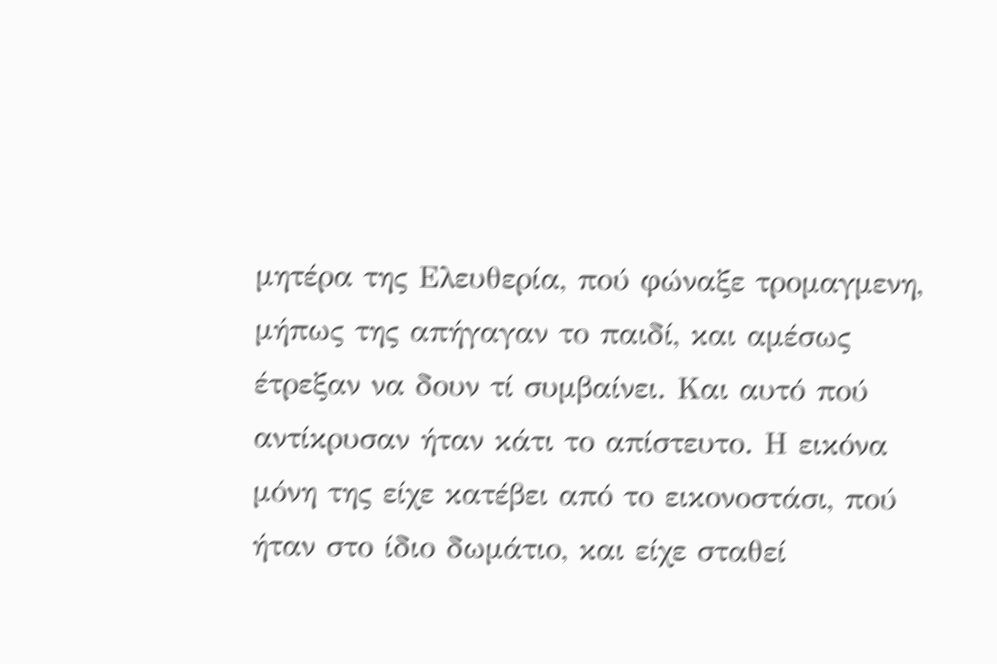μητέρα της Ελευθερία, πού φώναξε τρομαγμενη, μήπως της απήγαγαν το παιδί, και αμέσως έτρεξαν να δουν τί συμβαίνει. Και αυτό πού αντίκρυσαν ήταν κάτι το απίστευτο. Η εικόνα μόνη της είχε κατέβει από το εικονοστάσι, πού ήταν στο ίδιο δωμάτιο, και είχε σταθεί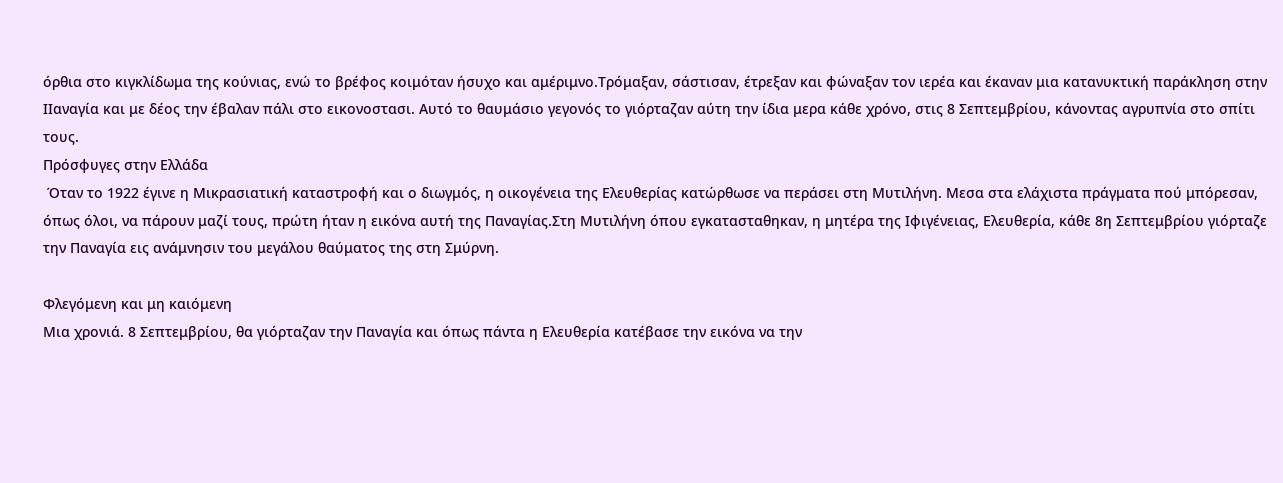όρθια στο κιγκλίδωμα της κούνιας, ενώ το βρέφος κοιμόταν ήσυχο και αμέριμνο.Τρόμαξαν, σάστισαν, έτρεξαν και φώναξαν τον ιερέα και έκαναν μια κατανυκτική παράκληση στην ΙΙαναγία και με δέος την έβαλαν πάλι στο εικονοστασι. Αυτό το θαυμάσιο γεγονός το γιόρταζαν αύτη την ίδια μερα κάθε χρόνο, στις 8 Σεπτεμβρίου, κάνοντας αγρυπνία στο σπίτι τους.
Πρόσφυγες στην Ελλάδα
 Όταν το 1922 έγινε η Μικρασιατική καταστροφή και ο διωγμός, η οικογένεια της Ελευθερίας κατώρθωσε να περάσει στη Μυτιλήνη. Μεσα στα ελάχιστα πράγματα πού μπόρεσαν, όπως όλοι, να πάρουν μαζί τους, πρώτη ήταν η εικόνα αυτή της Παναγίας.Στη Μυτιλήνη όπου εγκατασταθηκαν, η μητέρα της Ιφιγένειας, Ελευθερία, κάθε 8η Σεπτεμβρίου γιόρταζε την Παναγία εις ανάμνησιν του μεγάλου θαύματος της στη Σμύρνη.

Φλεγόμενη και μη καιόμενη
Μια χρονιά. 8 Σεπτεμβρίου, θα γιόρταζαν την Παναγία και όπως πάντα η Ελευθερία κατέβασε την εικόνα να την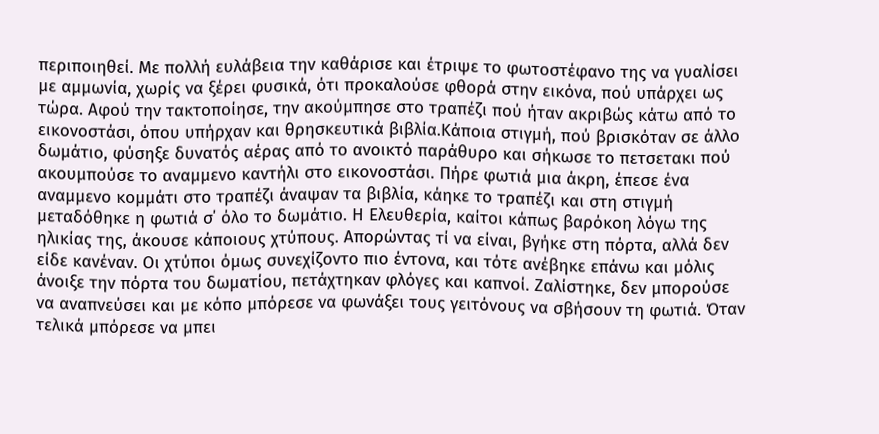περιποιηθεί. Με πολλή ευλάβεια την καθάρισε και έτριψε το φωτοστέφανο της να γυαλίσει με αμμωνία, χωρίς να ξέρει φυσικά, ότι προκαλούσε φθορά στην εικόνα, πού υπάρχει ως τώρα. Αφού την τακτοποίησε, την ακούμπησε στο τραπέζι πού ήταν ακριβώς κάτω από το εικονοστάσι, όπου υπήρχαν και θρησκευτικά βιβλία.Κάποια στιγμή, πού βρισκόταν σε άλλο δωμάτιο, φύσηξε δυνατός αέρας από το ανοικτό παράθυρο και σήκωσε το πετσετακι πού ακουμπούσε το αναμμενο καντήλι στο εικονοστάσι. Πήρε φωτιά μια άκρη, έπεσε ένα αναμμενο κομμάτι στο τραπέζι άναψαν τα βιβλία, κάηκε το τραπέζι και στη στιγμή μεταδόθηκε η φωτιά σ΄ όλο το δωμάτιο. Η Ελευθερία, καίτοι κάπως βαρόκοη λόγω της ηλικίας της, άκουσε κάποιους χτύπους. Απορώντας τί να είναι, βγήκε στη πόρτα, αλλά δεν είδε κανέναν. Οι χτύποι όμως συνεχίζοντο πιο έντονα, και τότε ανέβηκε επάνω και μόλις άνοιξε την πόρτα του δωματίου, πετάχτηκαν φλόγες και καπνοί. Ζαλίστηκε, δεν μπορούσε να αναπνεύσει και με κόπο μπόρεσε να φωνάξει τους γειτόνους να σβήσουν τη φωτιά. Όταν τελικά μπόρεσε να μπει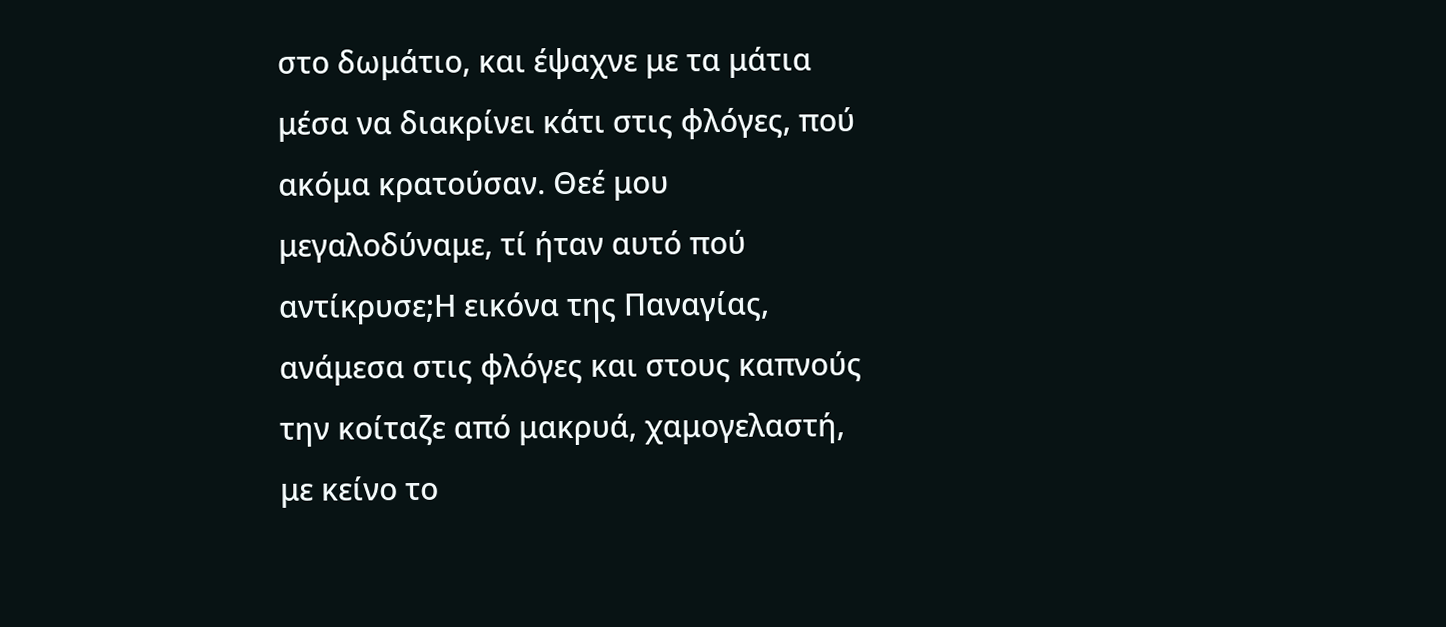στο δωμάτιο, και έψαχνε με τα μάτια μέσα να διακρίνει κάτι στις φλόγες, πού ακόμα κρατούσαν. Θεέ μου μεγαλοδύναμε, τί ήταν αυτό πού αντίκρυσε;Η εικόνα της Παναγίας, ανάμεσα στις φλόγες και στους καπνούς την κοίταζε από μακρυά, χαμογελαστή, με κείνο το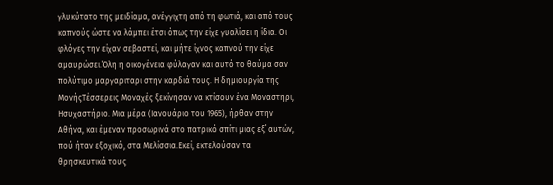γλυκύτατο της μειδίαμα, ανέγγιχτη από τη φωτιά, και από τους καπνούς ώστε να λάμπει έτσι όπως την είχε γυαλίσει η ίδια. Οι φλόγες την είχαν σεβαστεί, και μήτε ίχνος καπνού την είχε αμαυρώσει.Όλη η οικογένεια φύλαγαν και αυτό το θαύμα σαν πολύτιμο μαργαριταρι στην καρδιά τους. Η δημιουργία της ΜονήςΤέσσερεις Μοναχές ξεκίνησαν να κτίσουν ένα Μοναστηρι, Ησυχαστήριο. Μια μέρα (Ιανουάριο του 1965), ήρθαν στην Αθήνα, και έμεναν προσωρινά στο πατρικό σπίτι μιας εξ΄ αυτών, πού ήταν εξοχικό, στα Μελίσσια.Εκεί, εκτελούσαν τα θρησκευτικά τους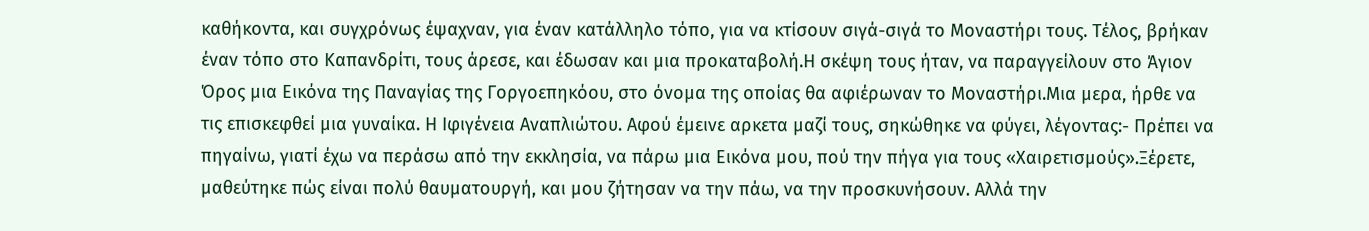καθήκοντα, και συγχρόνως έψαχναν, για έναν κατάλληλο τόπο, για να κτίσουν σιγά-σιγά το Μοναστήρι τους. Τέλος, βρήκαν έναν τόπο στο Καπανδρίτι, τους άρεσε, και έδωσαν και μια προκαταβολή.Η σκέψη τους ήταν, να παραγγείλουν στο Άγιον Όρος μια Εικόνα της Παναγίας της Γοργοεπηκόου, στο όνομα της οποίας θα αφιέρωναν το Μοναστήρι.Μια μερα, ήρθε να τις επισκεφθεί μια γυναίκα. Η Ιφιγένεια Αναπλιώτου. Αφού έμεινε αρκετα μαζί τους, σηκώθηκε να φύγει, λέγοντας:- Πρέπει να πηγαίνω, γιατί έχω να περάσω από την εκκλησία, να πάρω μια Εικόνα μου, πού την πήγα για τους «Χαιρετισμούς».Ξέρετε, μαθεύτηκε πώς είναι πολύ θαυματουργή, και μου ζήτησαν να την πάω, να την προσκυνήσουν. Αλλά την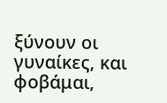ξύνουν οι γυναίκες, και φοβάμαι,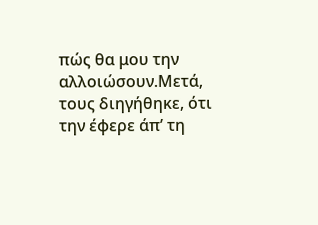πώς θα μου την αλλοιώσουν.Μετά, τους διηγήθηκε, ότι την έφερε άπ’ τη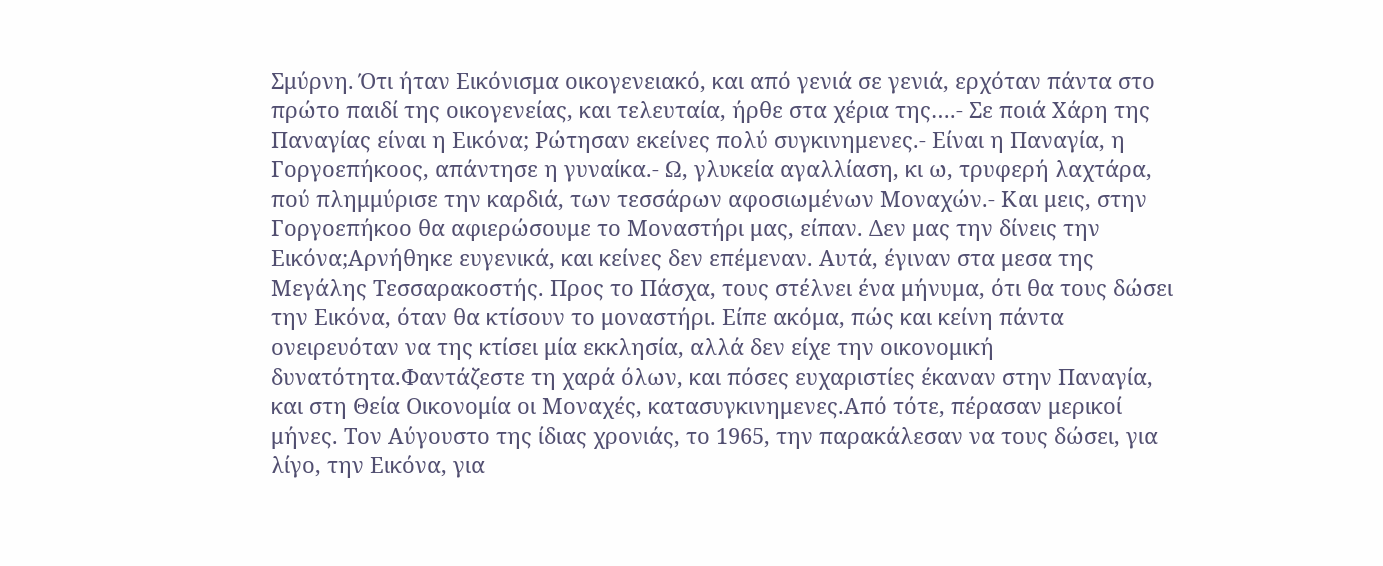Σμύρνη. Ότι ήταν Εικόνισμα οικογενειακό, και από γενιά σε γενιά, ερχόταν πάντα στο πρώτο παιδί της οικογενείας, και τελευταία, ήρθε στα χέρια της….- Σε ποιά Χάρη της Παναγίας είναι η Εικόνα; Ρώτησαν εκείνες πολύ συγκινημενες.- Είναι η Παναγία, η Γοργοεπήκοος, απάντησε η γυναίκα.- Ω, γλυκεία αγαλλίαση, κι ω, τρυφερή λαχτάρα, πού πλημμύρισε την καρδιά, των τεσσάρων αφοσιωμένων Μοναχών.- Και μεις, στην Γοργοεπήκοο θα αφιερώσουμε το Μοναστήρι μας, είπαν. Δεν μας την δίνεις την Εικόνα;Αρνήθηκε ευγενικά, και κείνες δεν επέμεναν. Αυτά, έγιναν στα μεσα της Μεγάλης Τεσσαρακοστής. Προς το Πάσχα, τους στέλνει ένα μήνυμα, ότι θα τους δώσει την Εικόνα, όταν θα κτίσουν το μοναστήρι. Είπε ακόμα, πώς και κείνη πάντα ονειρευόταν να της κτίσει μία εκκλησία, αλλά δεν είχε την οικονομική δυνατότητα.Φαντάζεστε τη χαρά όλων, και πόσες ευχαριστίες έκαναν στην Παναγία, και στη Θεία Οικονομία οι Μοναχές, κατασυγκινημενες.Από τότε, πέρασαν μερικοί μήνες. Τον Αύγουστο της ίδιας χρονιάς, το 1965, την παρακάλεσαν να τους δώσει, για λίγο, την Εικόνα, για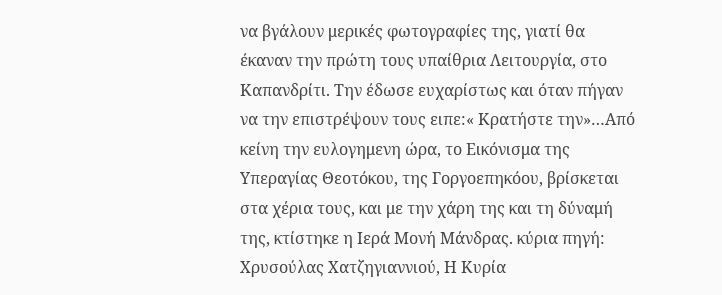να βγάλουν μερικές φωτογραφίες της, γιατί θα έκαναν την πρώτη τους υπαίθρια Λειτουργία, στο Καπανδρίτι. Την έδωσε ευχαρίστως και όταν πήγαν να την επιστρέψουν τους ειπε:« Κρατήστε την»…Από κείνη την ευλογημενη ώρα, το Εικόνισμα της Υπεραγίας Θεοτόκου, της Γοργοεπηκόου, βρίσκεται στα χέρια τους, και με την χάρη της και τη δύναμή της, κτίστηκε η Ιερά Μονή Μάνδρας. κύρια πηγή: Χρυσούλας Χατζηγιαννιού, Η Κυρία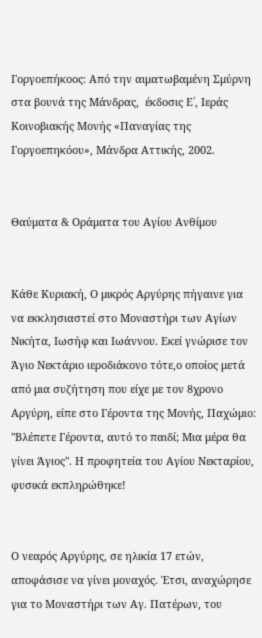Γοργοεπήκοος: Από την αιματωβαμένη Σμύρνη στα βουνά της Μάνδρας,  έκδοσις Ε΄, Ιεράς Κοινοβιακής Μονής «Παναγίας της Γοργοεπηκόου», Μάνδρα Αττικής, 2002.


Θαύματα & Οράματα του Αγίου Ανθίμου


Κάθε Κυριακή, Ο μικρός Αργύρης πήγαινε για να εκκλησιαστεί στο Μοναστήρι των Αγίων Νικήτα, Ιωσήφ και Ιωάννου. Εκεί γνώρισε τον Άγιο Νεκτάριο ιεροδιάκονο τότε,ο οποίος μετά από μια συζήτηση που είχε με τον 8χρονο Αργύρη, είπε στο Γέροντα της Μονής, Παχώμιο: "Βλέπετε Γέροντα, αυτό το παιδί; Μια μέρα θα γίνει Άγιος". Η προφητεία του Αγίου Νεκταρίου, φυσικά εκπληρώθηκε!


Ο νεαρός Αργύρης, σε ηλικία 17 ετών, αποφάσισε να γίνει μοναχός. Έτσι, αναχώρησε για το Μοναστήρι των Αγ. Πατέρων, του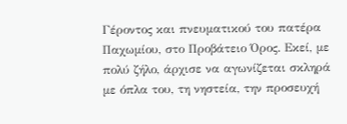Γέροντος και πνευματικού του πατέρα Παχωμίου, στο Προβάτειο Όρος. Εκεί, με πολύ ζήλο, άρχισε να αγωνίζεται σκληρά με όπλα του, τη νηστεία, την προσευχή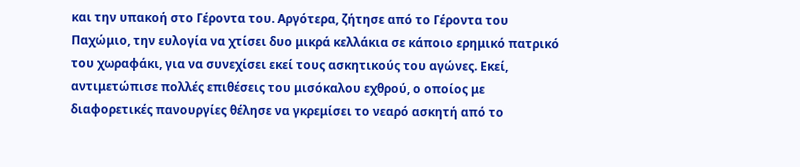και την υπακοή στο Γέροντα του. Αργότερα, ζήτησε από το Γέροντα του Παχώμιο, την ευλογία να χτίσει δυο μικρά κελλάκια σε κάποιο ερημικό πατρικό του χωραφάκι, για να συνεχίσει εκεί τους ασκητικούς του αγώνες. Εκεί, αντιμετώπισε πολλές επιθέσεις του μισόκαλου εχθρού, ο οποίος με διαφορετικές πανουργίες θέλησε να γκρεμίσει το νεαρό ασκητή από το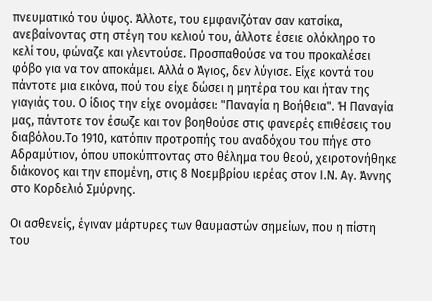πνευματικό του ύψος. Άλλοτε, του εμφανιζόταν σαν κατσίκα, ανεβαίνοντας στη στέγη του κελιού του, άλλοτε έσειε ολόκληρο το κελί του, φώναζε και γλεντούσε. Προσπαθούσε να του προκαλέσει φόβο για να τον αποκάμει. Αλλά ο Άγιος, δεν λύγισε. Είχε κοντά του πάντοτε μια εικόνα, πού του είχε δώσει η μητέρα του και ήταν της γιαγιάς του. Ο ίδιος την είχε ονομάσει: "Παναγία η Βοήθεια". Ή Παναγία μας, πάντοτε τον έσωζε και τον βοηθούσε στις φανερές επιθέσεις του διαβόλου.Το 1910, κατόπιν προτροπής του αναδόχου του πήγε στο Αδραμύτιον, όπου υποκύπτοντας στο θέλημα του θεού, χειροτονήθηκε διάκονος και την επομένη, στις 8 Νοεμβρίου ιερέας στον Ι.Ν. Αγ. Άννης στο Κορδελιό Σμύρνης.

Οι ασθενείς, έγιναν μάρτυρες των θαυμαστών σημείων, που η πίστη του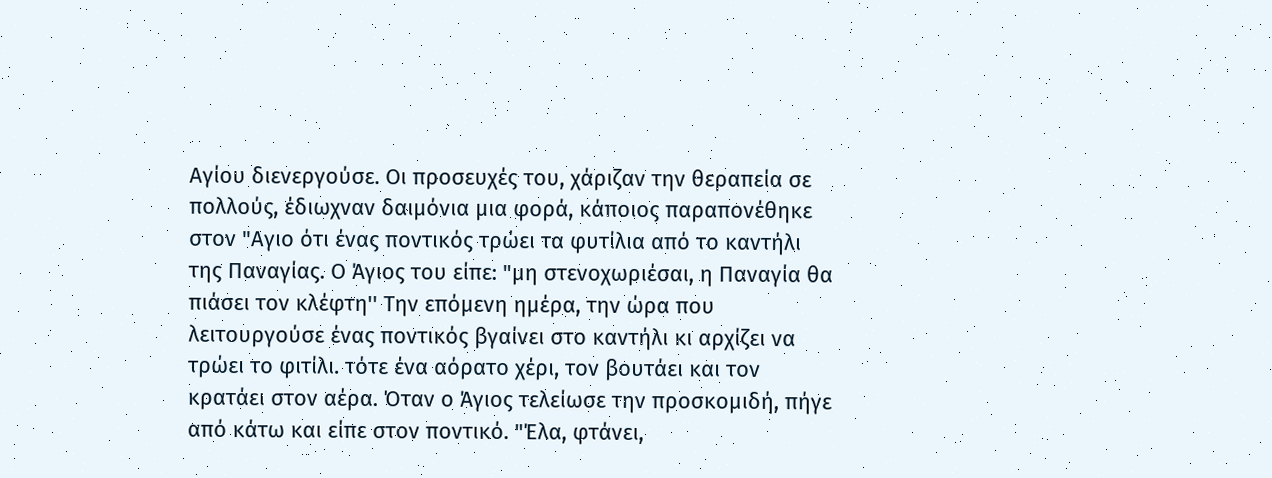Αγίου διενεργούσε. Οι προσευχές του, χάριζαν την θεραπεία σε πολλούς, έδιωχναν δαιμόνια μια φορά, κάποιος παραπονέθηκε στον "Αγιο ότι ένας ποντικός τρώει τα φυτίλια από το καντήλι της Παναγίας. Ο Άγιος του είπε: "μη στενοχωριέσαι, η Παναγία θα πιάσει τον κλέφτη'' Την επόμενη ημέρα, την ώρα που λειτουργούσε ένας ποντικός βγαίνει στο καντήλι κι αρχίζει να τρώει το φιτίλι. τότε ένα αόρατο χέρι, τον βουτάει και τον κρατάει στον αέρα. Όταν ο Άγιος τελείωσε την προσκομιδή, πήγε από κάτω και είπε στον ποντικό. "Έλα, φτάνει,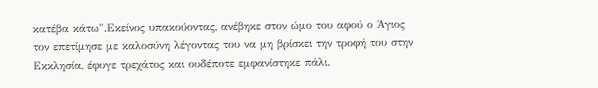κατέβα κάτω".Εκείνος υπακούοντας, ανέβηκε στον ώμο του αφού ο Άγιος τον επετίμησε με καλοσύνη λέγοντας του να μη βρίσκει την τροφή του στην Εκκλησία, έφυγε τρεχάτος και ουδέποτε εμφανίστηκε πάλι.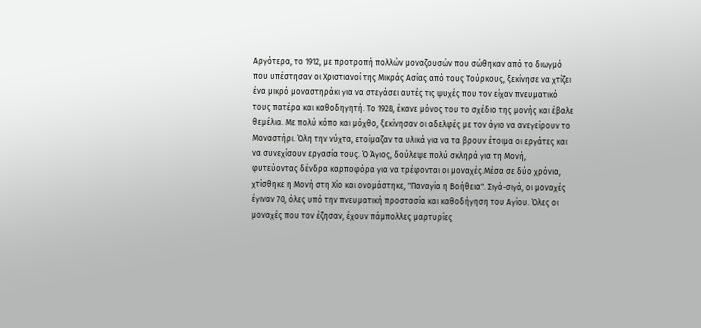Αργότερα, το 1912, με προτροπή πολλών μοναζουσών που σώθηκαν από το διωγμό που υπέστησαν οι Χριστιανοί της Μικράς Ασίας από τους Τούρκους, ξεκίνησε να χτίζει ένα μικρό μοναστηράκι για να στεγάσει αυτές τις ψυχές που τον είχαν πνευματικό τους πατέρα και καθοδηγητή. Το 1928, έκανε μόνος του το σχέδιο της μονής και έβαλε θεμέλια. Με πολύ κόπο και μόχθο, ξεκίνησαν οι αδελφές με τον άγιο να ανεγείρουν το Μοναστήρι. Όλη την νύχτα, ετοίμαζαν τα υλικά για να τα βρουν έτοιμα οι εργάτες και να συνεχίσουν εργασία τους. Ό Άγιος, δούλεψε πολύ σκληρά για τη Μονή, φυτεύοντας δένδρα καρποφόρα για να τρέφονται οι μοναχές.Μέσα σε δύο χρόνια, χτίσθηκε η Μονή στη Χίο και ονομάστηκε, "Παναγία η Βοήθεια". Σιγά-σιγά, οι μοναχές έγιναν 70, όλες υπό την πνευματική προστασία και καθοδήγηση του Αγίου. Όλες οι μοναχές που τον έζησαν, έχουν πάμπολλες μαρτυρίες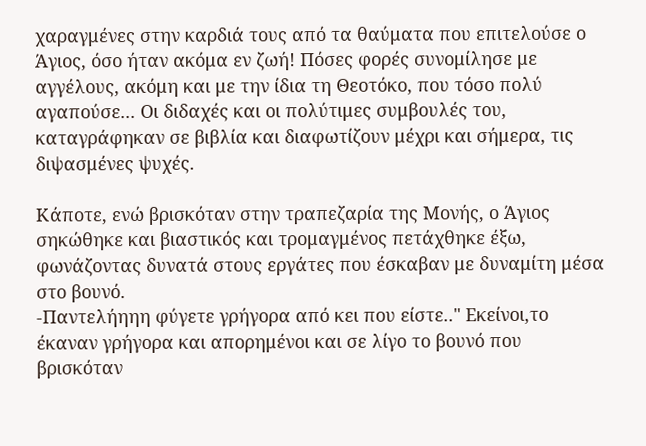χαραγμένες στην καρδιά τους από τα θαύματα που επιτελούσε ο Άγιος, όσο ήταν ακόμα εν ζωή! Πόσες φορές συνομίλησε με αγγέλους, ακόμη και με την ίδια τη Θεοτόκο, που τόσο πολύ αγαπούσε... Οι διδαχές και οι πολύτιμες συμβουλές του, καταγράφηκαν σε βιβλία και διαφωτίζουν μέχρι και σήμερα, τις διψασμένες ψυχές.

Κάποτε, ενώ βρισκόταν στην τραπεζαρία της Μονής, ο Άγιος σηκώθηκε και βιαστικός και τρομαγμένος πετάχθηκε έξω, φωνάζοντας δυνατά στους εργάτες που έσκαβαν με δυναμίτη μέσα στο βουνό.
-Παντελήηηη φύγετε γρήγορα από κει που είστε.." Εκείνοι,το έκαναν γρήγορα και απορημένοι και σε λίγο το βουνό που βρισκόταν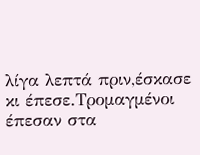λίγα λεπτά πριν,έσκασε κι έπεσε.Τρομαγμένοι έπεσαν στα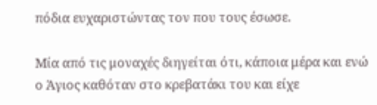πόδια ευχαριστώντας τον που τους έσωσε.

Μία από τις μοναχές διηγείται ότι, κάποια μέρα και ενώ ο Άγιος καθόταν στο κρεβατάκι του και είχε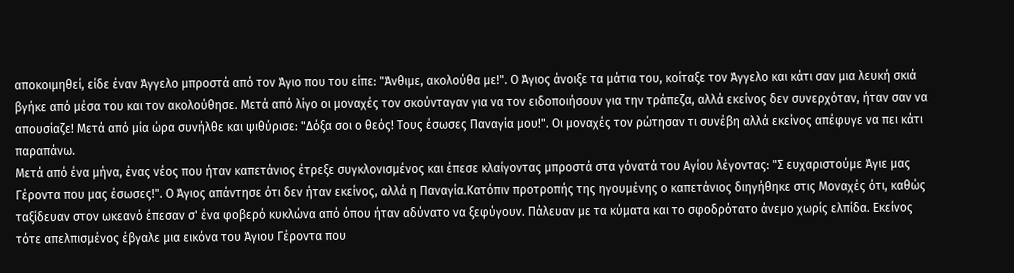αποκοιμηθεί, είδε έναν Άγγελο μπροστά από τον Άγιο που του είπε: "Άνθιμε, ακολούθα με!". Ο Άγιος άνοιξε τα μάτια του, κοίταξε τον Άγγελο και κάτι σαν μια λευκή σκιά βγήκε από μέσα του και τον ακολούθησε. Μετά από λίγο οι μοναχές τον σκούνταγαν για να τον ειδοποιήσουν για την τράπεζα, αλλά εκείνος δεν συνερχόταν, ήταν σαν να απουσίαζε! Μετά από μία ώρα συνήλθε και ψιθύρισε: "Δόξα σοι ο θεός! Τους έσωσες Παναγία μου!". Οι μοναχές τον ρώτησαν τι συνέβη αλλά εκείνος απέφυγε να πει κάτι παραπάνω.
Μετά από ένα μήνα, ένας νέος που ήταν καπετάνιος έτρεξε συγκλονισμένος και έπεσε κλαίγοντας μπροστά στα γόνατά του Αγίου λέγοντας: "Σ ευχαριστούμε Άγιε μας Γέροντα που μας έσωσες!". Ο Άγιος απάντησε ότι δεν ήταν εκείνος, αλλά η Παναγία.Κατόπιν προτροπής της ηγουμένης ο καπετάνιος διηγήθηκε στις Μοναχές ότι, καθώς ταξίδευαν στον ωκεανό έπεσαν σ' ένα φοβερό κυκλώνα από όπου ήταν αδύνατο να ξεφύγουν. Πάλευαν με τα κύματα και το σφοδρότατο άνεμο χωρίς ελπίδα. Εκείνος τότε απελπισμένος έβγαλε μια εικόνα του Άγιου Γέροντα που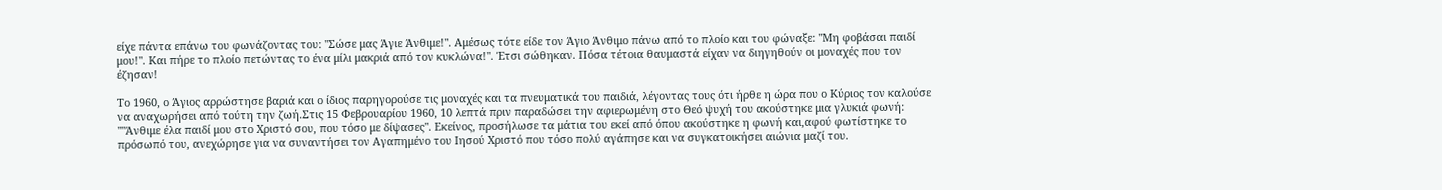είχε πάντα επάνω του φωνάζοντας του: "Σώσε μας Άγιε Άνθιμε!". Αμέσως τότε είδε τον Άγιο Άνθιμο πάνω από το πλοίο και του φώναξε: "Μη φοβάσαι παιδί μου!". Και πήρε το πλοίο πετώντας το ένα μίλι μακριά από τον κυκλώνα!". Έτσι σώθηκαν. Πόσα τέτοια θαυμαστά είχαν να διηγηθούν οι μοναχές που τον έζησαν!

Το 1960, ο Άγιος αρρώστησε βαριά και ο ίδιος παρηγορούσε τις μοναχές και τα πνευματικά του παιδιά, λέγοντας τους ότι ήρθε η ώρα που ο Κύριος τον καλούσε να αναχωρήσει από τούτη την ζωή.Στις 15 Φεβρουαρίου 1960, 10 λεπτά πριν παραδώσει την αφιερωμένη στο Θεό ψυχή του ακούστηκε μια γλυκιά φωνή: ""Άνθιμε έλα παιδί μου στο Χριστό σου, που τόσο με δίψασες". Εκείνος, προσήλωσε τα μάτια του εκεί από όπου ακούστηκε η φωνή και,αφού φωτίστηκε το πρόσωπό του, ανεχώρησε για να συναντήσει τον Αγαπημένο του Ιησού Χριστό που τόσο πολύ αγάπησε και να συγκατοικήσει αιώνια μαζί του.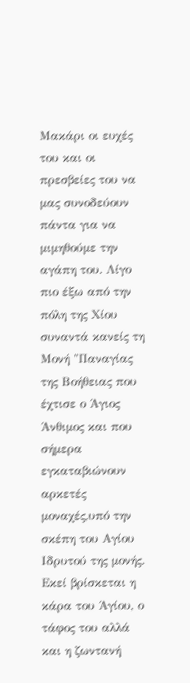Μακάρι οι ευχές του και οι πρεσβείες του να μας συνοδεύουν πάντα για να μιμηθούμε την αγάπη του. Λίγο πιο έξω από την πόλη της Χίου συναντά κανείς τη Μονή "Παναγίας της Βοήθειας που έχτισε ο Άγιος Άνθιμος και που σήμερα εγκαταβιώνουν αρκετές μοναχές,υπό την σκέπη του Αγίου Ιδρυτού της μονής. Εκεί βρίσκεται η κάρα του Άγίου, ο τάφος του αλλά και η ζωντανή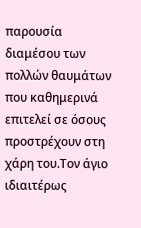παρουσία διαμέσου των πολλών θαυμάτων που καθημερινά επιτελεί σε όσους προστρέχουν στη χάρη του.Τον άγιο ιδιαιτέρως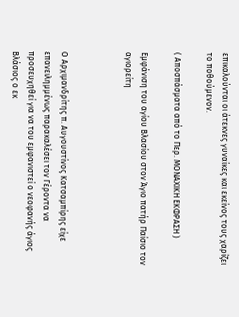επικαλούνται οι άτεκνες γυναίκες και εκείνος τους χαρίζει το ποθούμενον.

( Αποσπάσματα από το Περ. ΜΟΝΑΧΙΚΗ ΕΚΦΡΑΣΗ )

Εμφάνιση του αγίου Βλασίου στον Άγιο πατήρ Παίσιο τον αγιορείτη



Ο Αρχιμανδρίτης π. Αυγουστίνος Κατσαμπίρης είχε επανειλημμένως παρακαλέσει τον Γέροντα να προσευχηθεί για να του εμφανιστεί ο νεοφανής άγιος Βλάσιος ο εκ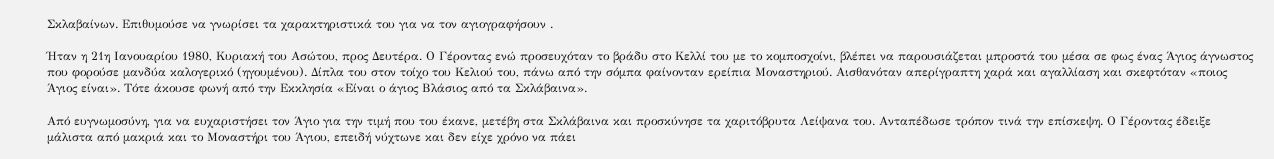Σκλαβαίνων. Επιθυμούσε να γνωρίσει τα χαρακτηριστικά του για να τον αγιογραφήσουν .

Ήταν η 21η Ιανουαρίου 1980, Κυριακή του Ασώτου, προς Δευτέρα. Ο Γέροντας ενώ προσευχόταν το βράδυ στο Κελλί του με το κομποσχοίνι, βλέπει να παρουσιάζεται μπροστά του μέσα σε φως ένας Άγιος άγνωστος που φορούσε μανδύα καλογερικό (ηγουμένου). Δίπλα του στον τοίχο του Κελιού του, πάνω από την σόμπα φαίνονταν ερείπια Μοναστηριού. Αισθανόταν απερίγραπτη χαρά και αγαλλίαση και σκεφτόταν «ποιος Άγιος είναι». Τότε άκουσε φωνή από την Εκκλησία «Είναι ο άγιος Βλάσιος από τα Σκλάβαινα».

Από ευγνωμοσύνη, για να ευχαριστήσει τον Άγιο για την τιμή που του έκανε, μετέβη στα Σκλάβαινα και προσκύνησε τα χαριτόβρυτα Λείψανα του. Ανταπέδωσε τρόπον τινά την επίσκεψη. Ο Γέροντας έδειξε μάλιστα από μακριά και το Μοναστήρι του Άγιου, επειδή νύχτωνε και δεν είχε χρόνο να πάει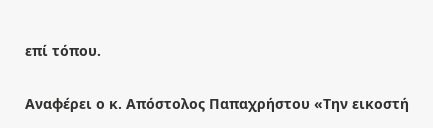επί τόπου.

Αναφέρει ο κ. Απόστολος Παπαχρήστου «Την εικοστή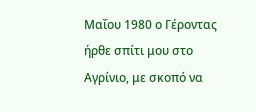Μαΐου 1980 ο Γέροντας ήρθε σπίτι μου στο Αγρίνιο, με σκοπό να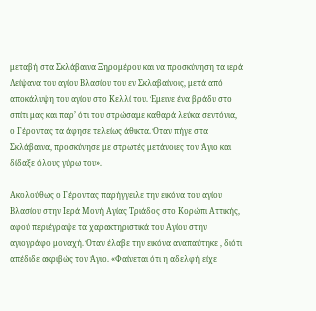μεταβή στα Σκλάβαινα Ξηρομέρου και να προσκύνηση τα ιερά Λείψανα του αγίου Βλασίου του εν Σκλαβαίνοις, μετά από αποκάλυψη του αγίου στο Κελλί του. Έμεινε ένα βράδυ στο σπίτι μας και παρ’ ότι του στρώσαμε καθαρά λεύκα σεντόνια, ο Γέροντας τα άφησε τελείως άθικτα. Όταν πήγε στα Σκλάβαινα, προσκύνησε με στρωτές μετάνοιες τον Άγιο και δίδαξε όλους γύρω του».

Ακολούθως ο Γέροντας παρήγγειλε την εικόνα του αγίου Βλασίου στην Ιερά Μονή Αγίας Τριάδος στο Κορώπι Αττικής, αφού περιέγραψε τα χαρακτηριστικά του Αγίου στην αγιογράφο μοναχή. Όταν έλαβε την εικόνα αναπαύτηκε , διότι απέδιδε ακριβώς τον Άγιο. «Φαίνεται ότι η αδελφή είχε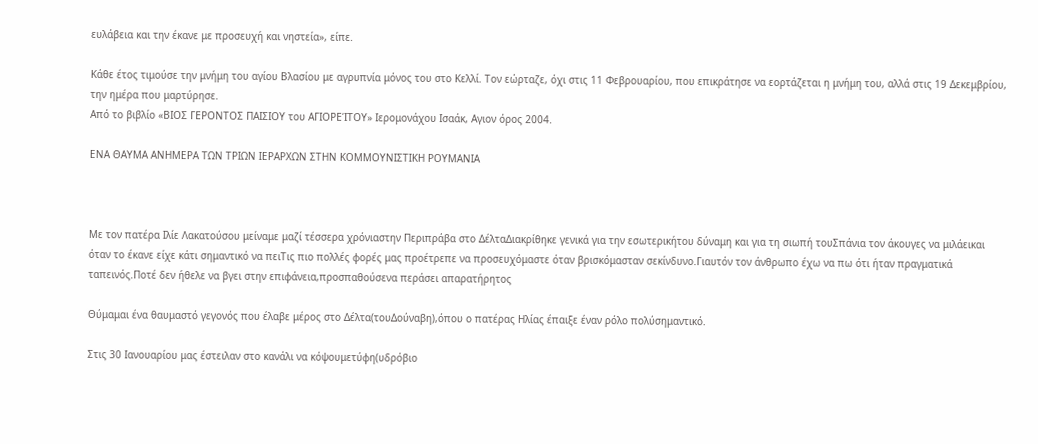ευλάβεια και την έκανε με προσευχή και νηστεία», είπε.

Κάθε έτος τιμούσε την μνήμη του αγίου Βλασίου με αγρυπνία μόνος του στο Κελλί. Τον εώρταζε, όχι στις 11 Φεβρουαρίου, που επικράτησε να εορτάζεται η μνήμη του, αλλά στις 19 Δεκεμβρίου, την ημέρα που μαρτύρησε.
Από το βιβλίο «ΒΙΟΣ ΓΕΡΟΝΤΟΣ ΠΑΙΣΙΟΥ του ΑΓΙΟΡΕΊΤΟΥ» Ιερομονάχου Ισαάκ, Αγιον όρος 2004.

ΕΝΑ ΘΑΥΜΑ ΑΝΗΜΕΡΑ ΤΩΝ ΤΡΙΩΝ ΙΕΡΑΡΧΩΝ ΣΤΗΝ ΚΟΜΜΟΥΝΙΣΤΙΚΗ ΡΟΥΜΑΝΙΑ



Με τον πατέρα Ιλίε Λακατούσου μείναμε μαζί τέσσερα χρόνιαστην Περιπράβα στο ΔέλταΔιακρίθηκε γενικά για την εσωτερικήτου δύναμη και για τη σιωπή τουΣπάνια τον άκουγες να μιλάεικαι όταν το έκανε είχε κάτι σημαντικό να πειΤις πιο πολλές φορές μας προέτρεπε να προσευχόμαστε όταν βρισκόμασταν σεκίνδυνο.Γιαυτόν τον άνθρωπο έχω να πω ότι ήταν πραγματικά ταπεινός.Ποτέ δεν ήθελε να βγει στην επιφάνεια,προσπαθούσενα περάσει απαρατήρητος

Θύμαμαι ένα θαυμαστό γεγονός που έλαβε μέρος στο Δέλτα(τουΔούναβη),όπου ο πατέρας Ηλίας έπαιξε έναν ρόλο πολύσημαντικό.

Στις 30 Ιανουαρίου μας έστειλαν στο κανάλι να κόψουμετύφη(υδρόβιο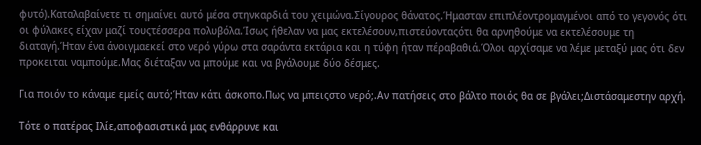φυτό).Καταλαβαίνετε τι σημαίνει αυτό μέσα στηνκαρδιά του χειμώνα.Σίγουρος θάνατος.Ήμασταν επιπλέοντρομαγμένοι από το γεγονός ότι οι φύλακες είχαν μαζί τουςτέσσερα πολυβόλα.Ίσως ήθελαν να μας εκτελέσουν,πιστεύονταςότι θα αρνηθούμε να εκτελέσουμε τη διαταγή.Ήταν ένα άνοιγμαεκεί στο νερό γύρω στα σαράντα εκτάρια και η τύφη ήταν πέραβαθιά.Όλοι αρχίσαμε να λέμε μεταξύ μας ότι δεν προκειται ναμπούμε.Μας διέταξαν να μπούμε και να βγάλουμε δύο δέσμες.

Για ποιόν το κάναμε εμείς αυτό;Ήταν κάτι άσκοπο.Πως να μπειςστο νερό;.Αν πατήσεις στο βάλτο ποιός θα σε βγάλει;Διστάσαμεστην αρχή.

Τότε ο πατέρας Ιλίε,αποφασιστικά μας ενθάρρυνε και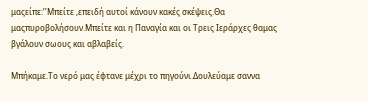μαςείπε:’’Μπείτε ,επειδή αυτοί κάνουν κακές σκέψεις.Θα μαςπυροβολήσουν.Μπείτε και η Παναγία και οι Τρεις Ιεράρχες θαμας βγάλουν σωους και αβλαβείς.

Μπήκαμε.Το νερό μας έφτανε μέχρι το πηγούνι.Δουλεύαμε σαννα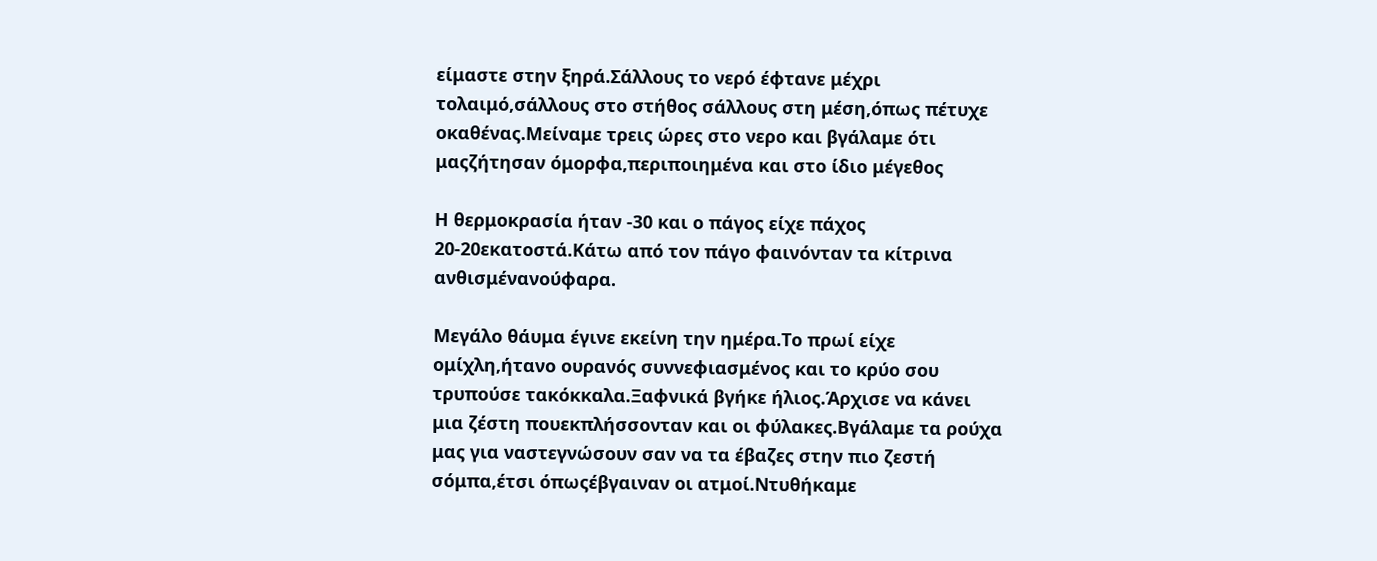είμαστε στην ξηρά.Σάλλους το νερό έφτανε μέχρι τολαιμό,σάλλους στο στήθος σάλλους στη μέση,όπως πέτυχε οκαθένας.Μείναμε τρεις ώρες στο νερο και βγάλαμε ότι μαςζήτησαν όμορφα,περιποιημένα και στο ίδιο μέγεθος

Η θερμοκρασία ήταν -30 και ο πάγος είχε πάχος 20-20εκατοστά.Κάτω από τον πάγο φαινόνταν τα κίτρινα ανθισμένανούφαρα.

Μεγάλο θάυμα έγινε εκείνη την ημέρα.Το πρωί είχε ομίχλη,ήτανο ουρανός συννεφιασμένος και το κρύο σου τρυπούσε τακόκκαλα.Ξαφνικά βγήκε ήλιος.Άρχισε να κάνει μια ζέστη πουεκπλήσσονταν και οι φύλακες.Βγάλαμε τα ρούχα μας για ναστεγνώσουν σαν να τα έβαζες στην πιο ζεστή σόμπα,έτσι όπωςέβγαιναν οι ατμοί.Ντυθήκαμε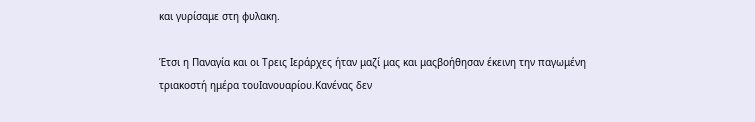και γυρίσαμε στη φυλακη.

Έτσι η Παναγία και οι Τρεις Ιεράρχες ήταν μαζί μας και μαςβοήθησαν έκεινη την παγωμένη τριακοστή ημέρα τουΙανουαρίου.Κανένας δεν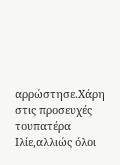αρρώστησε.Χάρη στις προσευχές τουπατέρα Ιλίε,αλλιώς όλοι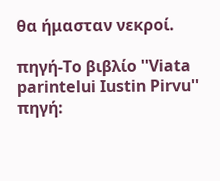θα ήμασταν νεκροί.

πηγή-Το βιβλίο ''Viata parintelui Iustin Pirvu''
πηγή: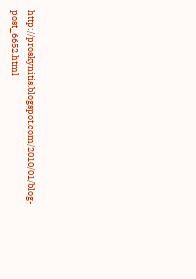http://proskynitis.blogspot.com/2010/01/blog-post_6652.html